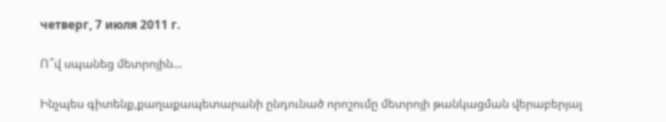четверг, 7 июля 2011 г.

Ո՞վ սպանեց մետրոյին...

Ինչպես գիտենք,քաղաքապետարանի ընդունած որոշումը մետրոյի թանկացման վերաբերյալ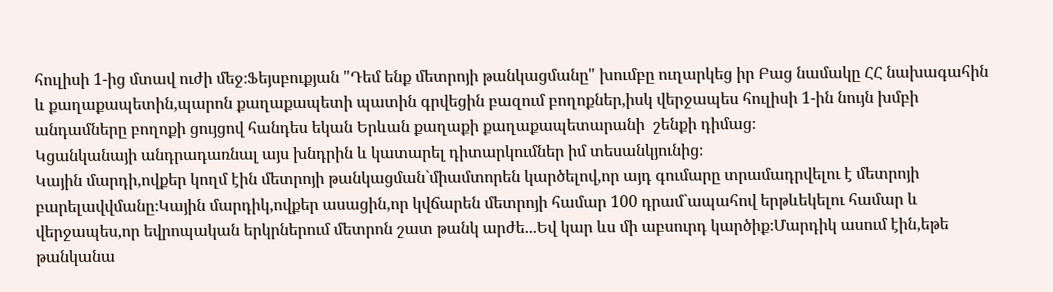հուլիսի 1-ից մտավ ուժի մեջ։Ֆեյսբուքյան "Դեմ ենք մետրոյի թանկացմանը" խումբը ուղարկեց իր Բաց նամակը ՀՀ նախագահին և քաղաքապետին,պարոն քաղաքապետի պատին գրվեցին բազում բողոքներ,իսկ վերջապես հուլիսի 1-ին նույն խմբի անդամները բողոքի ցույցով հանդես եկան Երևան քաղաքի քաղաքապետարանի  շենքի դիմաց։
Կցանկանայի անդրադառնալ այս խնդրին և կատարել դիտարկումներ իմ տեսանկյունից։
Կային մարդի,ովքեր կողմ էին մետրոյի թանկացման`միամտորեն կարծելով,որ այդ գումարը տրամադրվելու է մետրոյի բարելավվմանը։Կային մարդիկ,ովքեր ասացին,որ կվճարեն մետրոյի համար 100 դրամ`ապահով երթևեկելու համար և վերջապես,որ եվրոպական երկրներում մետրոն շատ թանկ արժե...Եվ կար ևս մի աբսուրդ կարծիք։Մարդիկ ասում էին,եթե թանկանա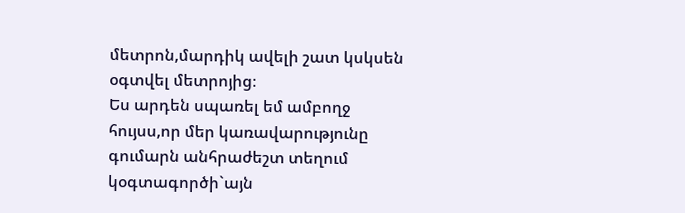մետրոն,մարդիկ ավելի շատ կսկսեն օգտվել մետրոյից։
Ես արդեն սպառել եմ ամբողջ հույսս,որ մեր կառավարությունը գումարն անհրաժեշտ տեղում կօգտագործի`այն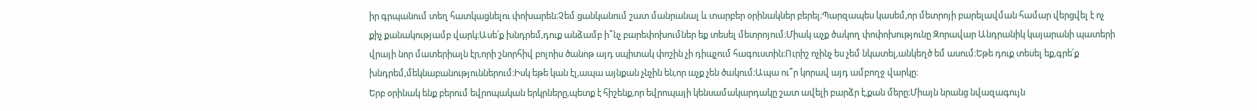իր գրպանում տեղ հատկացնելու փոխարեն։Չեմ ցանկանում շատ մանրանալ և տարբեր օրինակներ բերել։Պարզապես կասեմ,որ մետրոյի բարելավման համար վերցվել է ոչ քիչ քանակությամբ վարկ։Ասե՛ք խնդրեմ,դուք անձամբ ի՞նչ բարեփոխումներ եք տեսել մետրոյում։Միակ աչք ծակող փոփոխությունը Զորավար Անդրանիկ կայարանի պատերի վրայի նոր մատերիալն էր,որի շնորհիվ բոլոիս ծանոթ այդ սպիտակ փոշին չի դիպչում հագուստին։Ուրիշ ոչինչ ես չեմ նկատել,անկեղծ եմ ասում։Եթե դուք տեսել եք,գրե՛ք խնդրեմ,մեկնաբանություններում։Իսկ եթե կան էլ,ապա այնքան չնչին են,որ աչք չեն ծակում։Ապա ու՞ր կորավ այդ ամբողջ վարկը։
Երբ օրինակ ենք բերում եվրոպական երկրները,պետք է հիշենք,որ եվրոպայի կենսամակարդակը շատ ավելի բարձր է,քան մերը։Միայն նրանց նվազագույն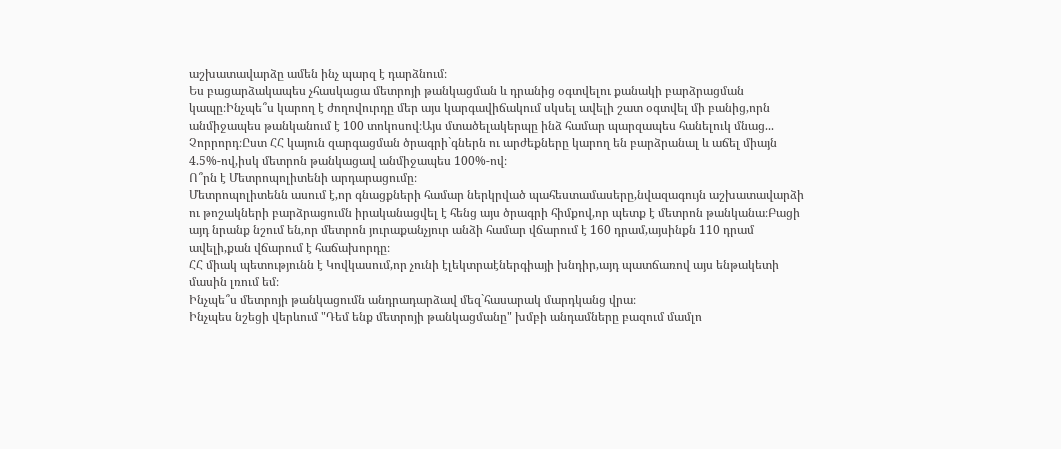աշխատավարձը ամեն ինչ պարզ է դարձնում։
Ես բացարձակապես չհասկացա մետրոյի թանկացման և դրանից օգտվելու քանակի բարձրացման կապը։Ինչպե՞ս կարող է ժողովուրդը մեր այս կարգավիճակում սկսել ավելի շատ օգտվել մի բանից,որն անմիջապես թանկանում է 100 տոկոսով։Այս մտածելակերպը ինձ համար պարզապես հանելուկ մնաց...
Չորրորդ։Ըստ ՀՀ կայուն զարգացման ծրագրի`գներն ու արժեքները կարող են բարձրանալ և աճել միայն 4.5%-ով,իսկ մետրոն թանկացավ անմիջապես 100%-ով։
Ո՞րն է Մետրոպոլիտենի արդարացումը։
Մետրոպոլիտենն ասում է,որ գնացքների համար ներկրված պահեստամասերը,նվազագույն աշխատավարձի ու թոշակների բարձրացումն իրականացվել է հենց այս ծրագրի հիմքով,որ պետք է մետրոն թանկանա։Բացի այդ նրանք նշում են,որ մետրոն յուրաքանչյուր անձի համար վճարում է 160 դրամ,այսինքն 110 դրամ ավելի,քան վճարում է հաճախորդը։
ՀՀ միակ պետությունն է Կովկասում,որ չունի էլեկտրաէներգիայի խնդիր,այդ պատճառով այս ենթակետի մասին լռում եմ։
Ինչպե՞ս մետրոյի թանկացումն անդրադարձավ մեզ`հասարակ մարդկանց վրա։
Ինչպես նշեցի վերևում "Դեմ ենք մետրոյի թանկացմանը" խմբի անդամները բազում մամլո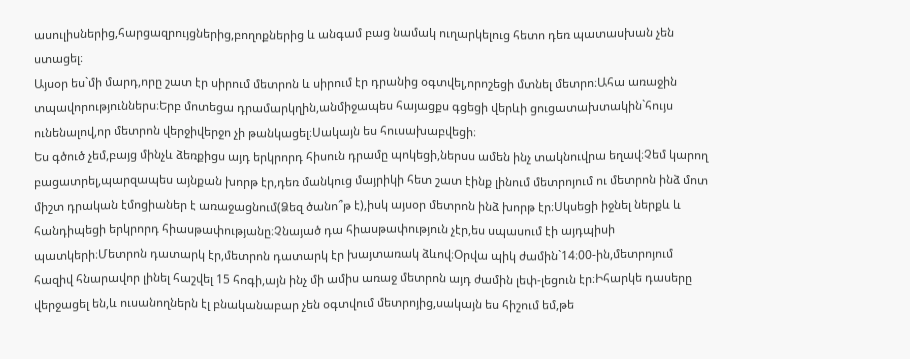ասուլիսներից,հարցազրույցներից,բողոքներից և անգամ բաց նամակ ուղարկելուց հետո դեռ պատասխան չեն ստացել։
Այսօր ես`մի մարդ,որը շատ էր սիրում մետրոն և սիրում էր դրանից օգտվել,որոշեցի մտնել մետրո։Ահա առաջին տպավորություններս։Երբ մոտեցա դրամարկղին,անմիջապես հայացքս գցեցի վերևի ցուցատախտակին`հույս ունենալով,որ մետրոն վերջիվերջո չի թանկացել։Սակայն ես հուսախաբվեցի։
Ես գծուծ չեմ,բայց մինչև ձեռքիցս այդ երկրորդ հիսուն դրամը պոկեցի,ներսս ամեն ինչ տակնուվրա եղավ։Չեմ կարող բացատրել,պարզապես այնքան խորթ էր,դեռ մանկուց մայրիկի հետ շատ էինք լինում մետրոյում ու մետրոն ինձ մոտ միշտ դրական էմոցիաներ է առաջացնում(Ձեզ ծանո՞թ է),իսկ այսօր մետրոն ինձ խորթ էր։Սկսեցի իջնել ներքև և հանդիպեցի երկրորդ հիասթափությանը։Չնայած դա հիասթափություն չէր,ես սպասում էի այդպիսի պատկերի։Մետրոն դատարկ էր,մետրոն դատարկ էր խայտառակ ձևով։Օրվա պիկ ժամին`14։00-ին,մետրոյում հազիվ հնարավոր լինել հաշվել 15 հոգի,այն ինչ մի ամիս առաջ մետրոն այդ ժամին լեփ-լեցուն էր։Իհարկե դասերը վերջացել են,և ուսանողներն էլ բնականաբար չեն օգտվում մետրոյից,սակայն ես հիշում եմ,թե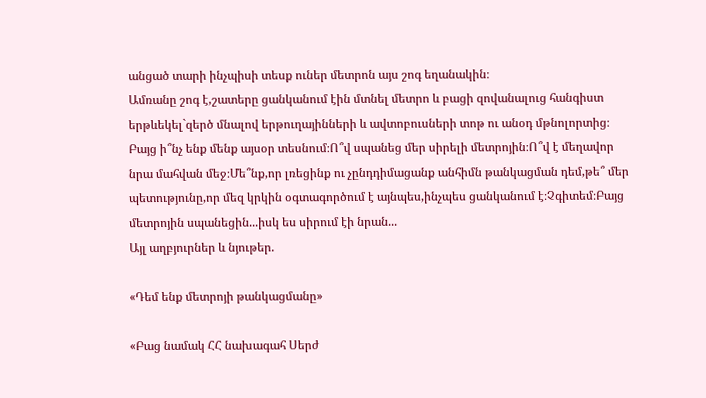անցած տարի ինչպիսի տեսք ուներ մետրոն այս շոգ եղանակին։
Ամռանը շոգ է,շատերը ցանկանում էին մտնել մետրո և բացի զովանալուց հանգիստ երթևեկել`զերծ մնալով երթուղայինների և ավտոբուսների տոթ ու անօդ մթնոլորտից։
Բայց ի՞նչ ենք մենք այսօր տեսնում։Ո՞վ սպանեց մեր սիրելի մետրոյին։Ո՞վ է մեղավոր նրա մահվան մեջ։Մե՞նք,որ լռեցինք ու չընդդիմացանք անհիմն թանկացման դեմ,թե՞ մեր պետությունը,որ մեզ կրկին օգտագործում է այնպես,ինչպես ցանկանում է։Չգիտեմ։Բայց մետրոյին սպանեցին...իսկ ես սիրում էի նրան...
Այլ աղբյուրներ և նյութեր.

«Դեմ ենք մետրոյի թանկացմանը»

«Բաց նամակ ՀՀ նախագահ Սերժ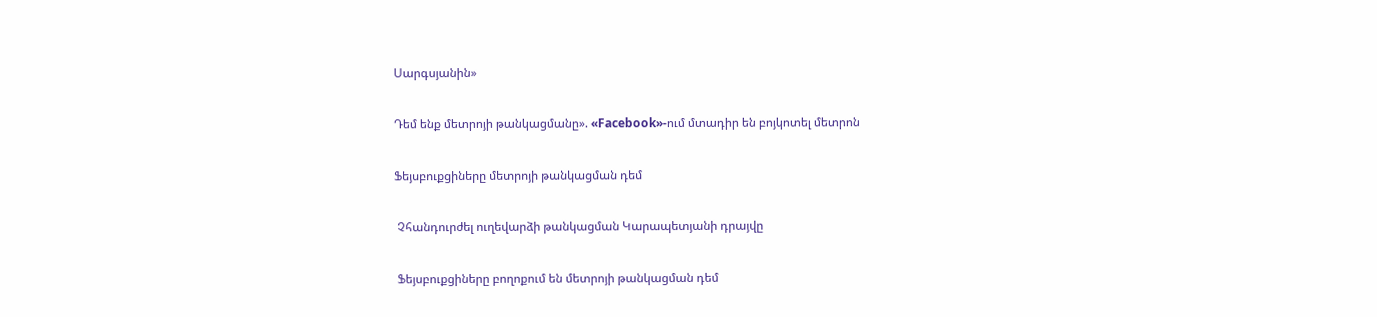Սարգսյանին»

Դեմ ենք մետրոյի թանկացմանը». «Facebook»-ում մտադիր են բոյկոտել մետրոն

Ֆեյսբուքցիները մետրոյի թանկացման դեմ

 Չհանդուրժել ուղեվարձի թանկացման Կարապետյանի դրայվը

 Ֆեյսբուքցիները բողոքում են մետրոյի թանկացման դեմ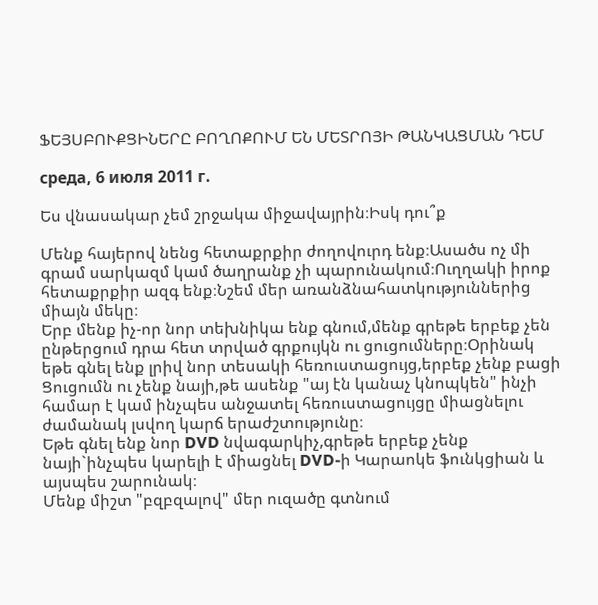ՖԵՅՍԲՈՒՔՑԻՆԵՐԸ ԲՈՂՈՔՈՒՄ ԵՆ ՄԵՏՐՈՅԻ ԹԱՆԿԱՑՄԱՆ ԴԵՄ

среда, 6 июля 2011 г.

Ես վնասակար չեմ շրջակա միջավայրին։Իսկ դու՞ք

Մենք հայերով նենց հետաքրքիր ժողովուրդ ենք։Ասածս ոչ մի գրամ սարկազմ կամ ծաղրանք չի պարունակում։Ուղղակի իրոք հետաքրքիր ազգ ենք։Նշեմ մեր առանձնահատկություններից միայն մեկը։
Երբ մենք իչ-որ նոր տեխնիկա ենք գնում,մենք գրեթե երբեք չեն ընթերցում դրա հետ տրված գրքույկն ու ցուցումները։Օրինակ եթե գնել ենք լրիվ նոր տեսակի հեռուստացույց,երբեք չենք բացի Ցուցումն ու չենք նայի,թե ասենք "այ էն կանաչ կնոպկեն" ինչի համար է կամ ինչպես անջատել հեռուստացույցը միացնելու ժամանակ լսվող կարճ երաժշտությունը։
Եթե գնել ենք նոր DVD նվագարկիչ,գրեթե երբեք չենք նայի`ինչպես կարելի է միացնել DVD-ի Կարաոկե ֆունկցիան և այսպես շարունակ։
Մենք միշտ "բզբզալով" մեր ուզածը գտնում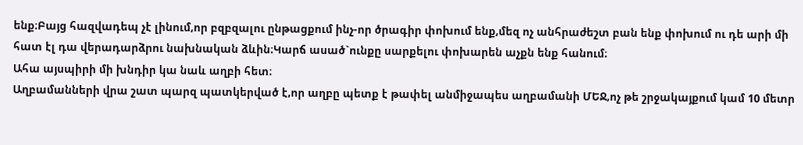ենք։Բայց հազվադեպ չէ լինում,որ բզբզալու ընթացքում ինչ-որ ծրագիր փոխում ենք,մեզ ոչ անհրաժեշտ բան ենք փոխում ու դե արի մի հատ էլ դա վերադարձրու նախնական ձևին։Կարճ ասած`ունքը սարքելու փոխարեն աչքն ենք հանում։
Ահա այսպիրի մի խնդիր կա նաև աղբի հետ։
Աղբամանների վրա շատ պարզ պատկերված է,որ աղբը պետք է թափել անմիջապես աղբամանի ՄԵՋ,ոչ թե շրջակայքում կամ 10 մետր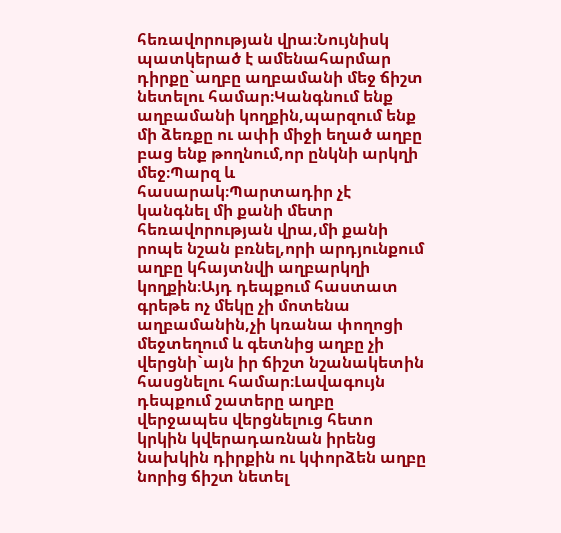հեռավորության վրա։Նույնիսկ պատկերած է ամենահարմար դիրքը`աղբը աղբամանի մեջ ճիշտ նետելու համար։Կանգնում ենք աղբամանի կողքին,պարզում ենք մի ձեռքը ու ափի միջի եղած աղբը բաց ենք թողնում,որ ընկնի արկղի մեջ։Պարզ և հասարակ։Պարտադիր չէ կանգնել մի քանի մետր հեռավորության վրա,մի քանի րոպե նշան բռնել,որի արդյունքում աղբը կհայտնվի աղբարկղի կողքին։Այդ դեպքում հաստատ գրեթե ոչ մեկը չի մոտենա աղբամանին,չի կռանա փողոցի մեջտեղում և գետնից աղբը չի վերցնի`այն իր ճիշտ նշանակետին հասցնելու համար։Լավագույն դեպքում շատերը աղբը վերջապես վերցնելուց հետո կրկին կվերադառնան իրենց նախկին դիրքին ու կփորձեն աղբը նորից ճիշտ նետել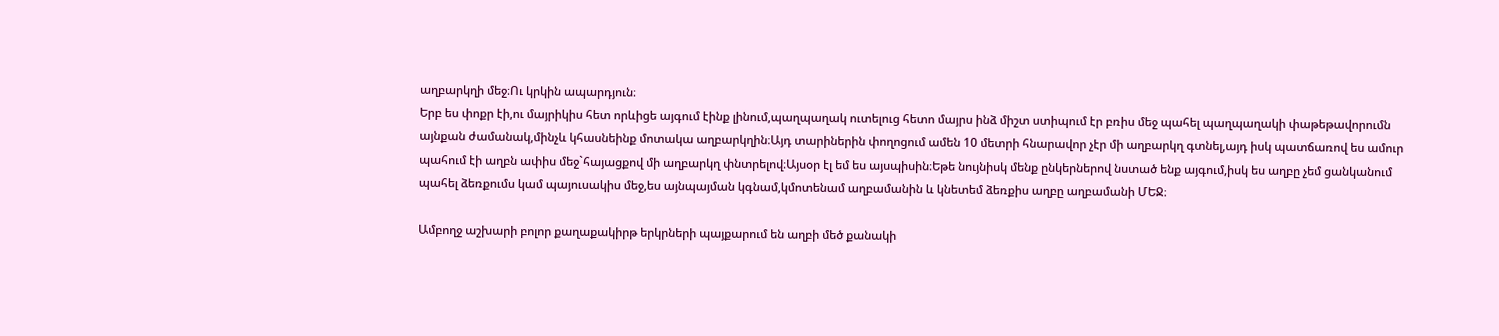աղբարկղի մեջ։Ու կրկին ապարդյուն։
Երբ ես փոքր էի,ու մայրիկիս հետ որևիցե այգում էինք լինում,պաղպաղակ ուտելուց հետո մայրս ինձ միշտ ստիպում էր բռիս մեջ պահել պաղպաղակի փաթեթավորումն այնքան ժամանակ,մինչև կհասնեինք մոտակա աղբարկղին։Այդ տարիներին փողոցում ամեն 10 մետրի հնարավոր չէր մի աղբարկղ գտնել,այդ իսկ պատճառով ես ամուր պահում էի աղբն ափիս մեջ`հայացքով մի աղբարկղ փնտրելով։Այսօր էլ եմ ես այսպիսին։Եթե նույնիսկ մենք ընկերներով նստած ենք այգում,իսկ ես աղբը չեմ ցանկանում պահել ձեռքումս կամ պայուսակիս մեջ,ես այնպայման կգնամ,կմոտենամ աղբամանին և կնետեմ ձեռքիս աղբը աղբամանի ՄԵՋ։

Ամբողջ աշխարի բոլոր քաղաքակիրթ երկրների պայքարում են աղբի մեծ քանակի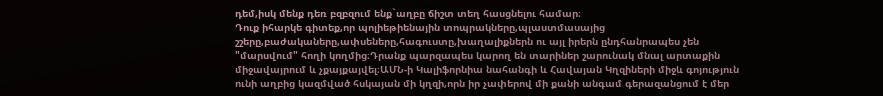դեմ,իսկ մենք դեռ բզբզում ենք`աղբը ճիշտ տեղ հասցնելու համար։
Դուք իհարկե գիտեք,որ պոլիեթիենային տոպրակները,պլաստմասայից շշերը,բաժակաները,ափսեները,հագուստը,խաղալիքներն ու այլ իրերն ընդհանրապես չեն "մարսվում" հողի կողմից։Դրանք պարզապես կարող են տարիներ շարունակ մնալ արտաքին միջավայրում և չքայքայվել։ԱՄՆ-ի Կալիֆորնիա նահանգի և Հավայան Կղզիների միջև գոյություն ունի աղբից կազմված հսկայան մի կղզի,որն իր չափերով մի քանի անգամ գերազանցում է մեր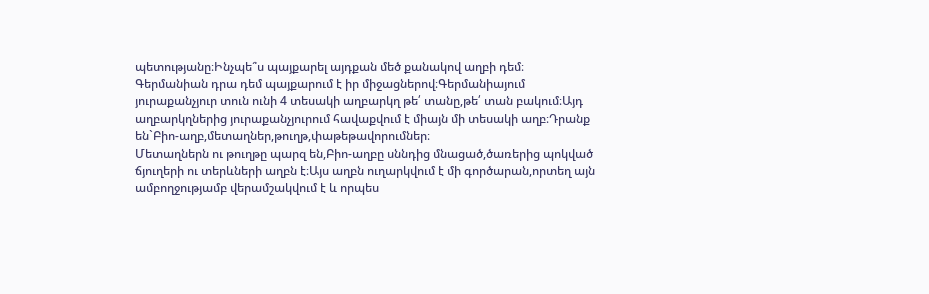պետությանը։Ինչպե՞ս պայքարել այդքան մեծ քանակով աղբի դեմ։
Գերմանիան դրա դեմ պայքարում է իր միջացներով։Գերմանիայում յուրաքանչյուր տուն ունի 4 տեսակի աղբարկղ թե՛ տանը,թե՛ տան բակում։Այդ աղբարկղներից յուրաքանչյուրում հավաքվում է միայն մի տեսակի աղբ։Դրանք են`Բիո-աղբ,մետաղներ,թուղթ,փաթեթավորումներ։
Մետաղներն ու թուղթը պարզ են,Բիո-աղբը սննդից մնացած,ծառերից պոկված ճյուղերի ու տերևների աղբն է։Այս աղբն ուղարկվում է մի գործարան,որտեղ այն ամբողջությամբ վերամշակվում է և որպես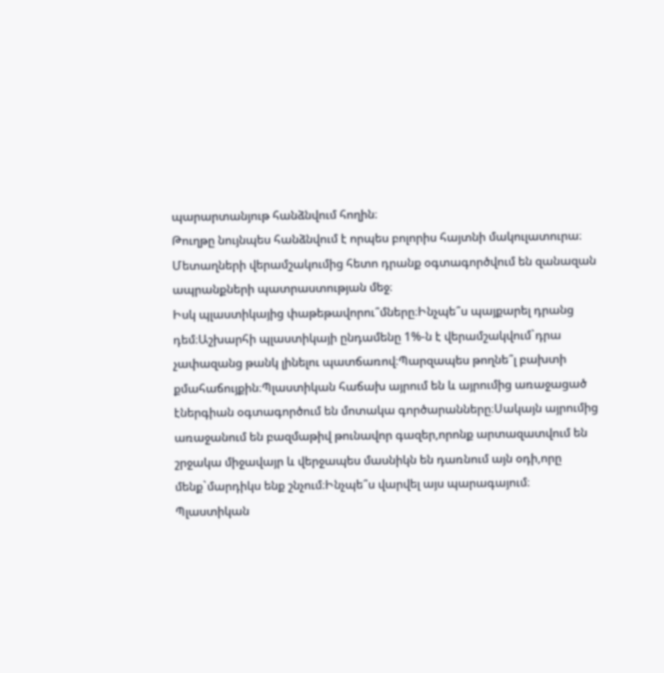պարարտանյութ հանձնվում հողին։
Թուղթը նույնպես հանձնվում է որպես բոլորիս հայտնի մակուլատուրա։
Մետաղների վերամշակումից հետո դրանք օգտագործվում են զանազան ապրանքների պատրաստության մեջ։
Իսկ պլաստիկայից փաթեթավորու՞մները։Ինչպե՞ս պայքարել դրանց դեմ։Աշխարհի պլաստիկայի ընդամենը 1%-ն է վերամշակվում`դրա չափազանց թանկ լինելու պատճառով։Պարզապես թողնե՞լ բախտի քմահաճույքին։Պլաստիկան հաճախ այրում են և այրումից առաջացած էներգիան օգտագործում են մոտակա գործարանները։Սակայն այրումից առաջանում են բազմաթիվ թունավոր գազեր,որոնք արտազատվում են շրջակա միջավայր և վերջապես մասնիկն են դառնում այն օդի,որը մենք`մարդիկս ենք շնչում։Ինչպե՞ս վարվել այս պարագայում։
Պլաստիկան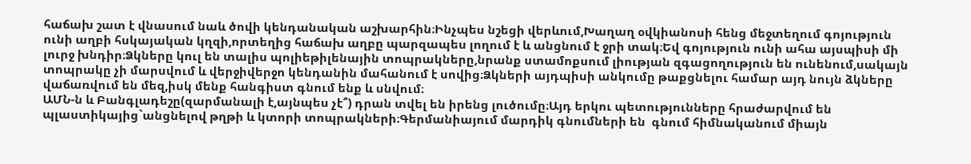հաճախ շատ է վնասում նաև ծովի կենդանական աշխարհին։Ինչպես նշեցի վերևում,Խաղաղ օվկիանոսի հենց մեջտեղում գոյություն ունի աղբի հսկայական կղզի,որտեղից հաճախ աղբը պարզապես լողում է և անցնում է ջրի տակ։Եվ գոյություն ունի ահա այսպիսի մի լուրջ խնդիր։Ձկները կուլ են տալիս պոլիեթիլենային տոպրակները,նրանք ստամոքսում լիության զգացողություն են ունենում,սակայն տոպրակը չի մարսվում և վերջիվերջո կենդանին մահանում է սովից։Ձկների այդպիսի անկումը թաքցնելու համար այդ նույն ձկները վաճառվում են մեզ,իսկ մենք հանգիստ գնում ենք և սնվում։
ԱՄՆ-ն և Բանգլադեշը(զարմանալի է,այնպես չէ՞) դրան տվել են իրենց լուծումը։Այդ երկու պետությունները հրաժարվում են պլաստիկայից`անցնելով թղթի և կտորի տոպրակների։Գերմանիայում մարդիկ գնումների են  գնում հիմնականում միայն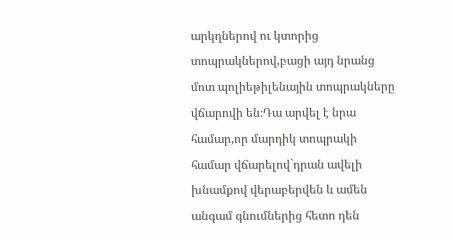արկղներով ու կտորից տոպրակներով,բացի այդ նրանց մոտ պոլիեթիլենային տոպրակները վճարովի են։Դա արվել է նրա համար,որ մարդիկ տոպրակի համար վճարելով`դրան ավելի խնամքով վերաբերվեն և ամեն անգամ գնումներից հետո դեն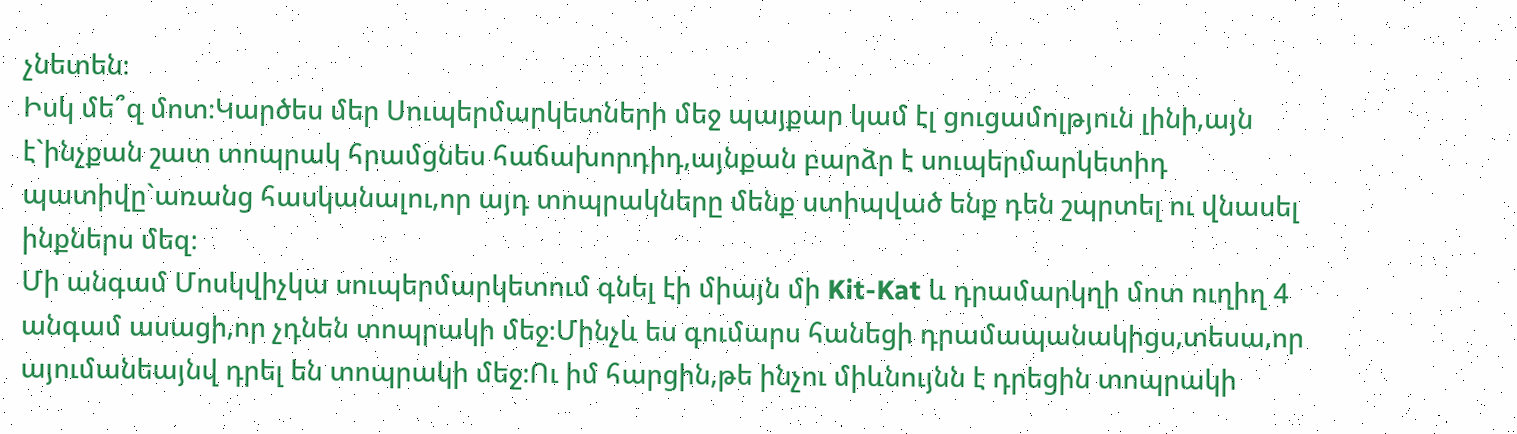չնետեն։
Իսկ մե՞զ մոտ։Կարծես մեր Սուպերմարկետների մեջ պայքար կամ էլ ցուցամոլթյուն լինի,այն է`ինչքան շատ տոպրակ հրամցնես հաճախորդիդ,այնքան բարձր է սուպերմարկետիդ պատիվը`առանց հասկանալու,որ այդ տոպրակները մենք ստիպված ենք դեն շպրտել ու վնասել ինքներս մեզ։
Մի անգամ Մոսկվիչկա սուպերմարկետում գնել էի միայն մի Kit-Kat և դրամարկղի մոտ ուղիղ 4 անգամ ասացի,որ չդնեն տոպրակի մեջ։Մինչև ես գումարս հանեցի դրամապանակիցս,տեսա,որ այումանեայնվ դրել են տոպրակի մեջ։Ու իմ հարցին,թե ինչու միևնույնն է դրեցին տոպրակի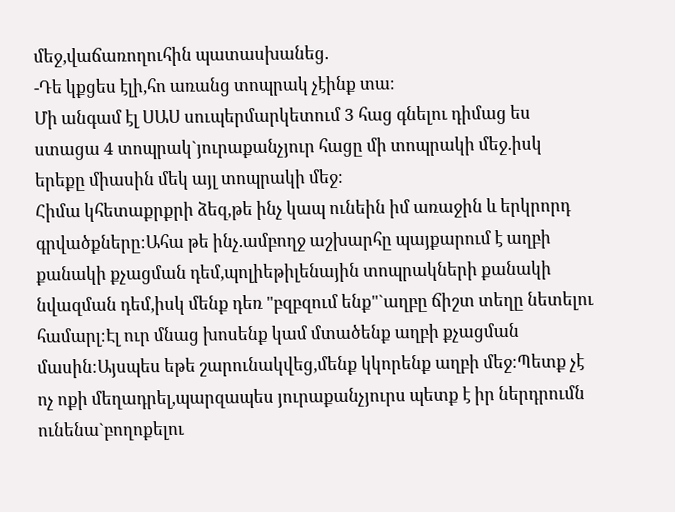մեջ,վաճառողուհին պատասխանեց.
-Դե կքցես էլի,հո առանց տոպրակ չէինք տա։
Մի անգամ էլ ՍԱՍ սուպերմարկետում 3 հաց գնելու դիմաց ես ստացա 4 տոպրակ`յուրաքանչյուր հացը մի տոպրակի մեջ.իսկ երեքը միասին մեկ այլ տոպրակի մեջ։
Հիմա կհետաքրքրի ձեզ,թե ինչ կապ ունեին իմ առաջին և երկրորդ գրվածքները։Ահա թե ինչ.ամբողջ աշխարհը պայքարում է աղբի քանակի քչացման դեմ,պոլիեթիլենային տոպրակների քանակի նվազման դեմ,իսկ մենք դեռ "բզբզում ենք"`աղբը ճիշտ տեղը նետելու համարլ։Էլ ուր մնաց խոսենք կամ մտածենք աղբի քչացման մասին։Այսպես եթե շարունակվեց,մենք կկորենք աղբի մեջ։Պետք չէ ոչ ոքի մեղադրել,պարզապես յուրաքանչյուրս պետք է իր ներդրումն ունենա`բողոքելու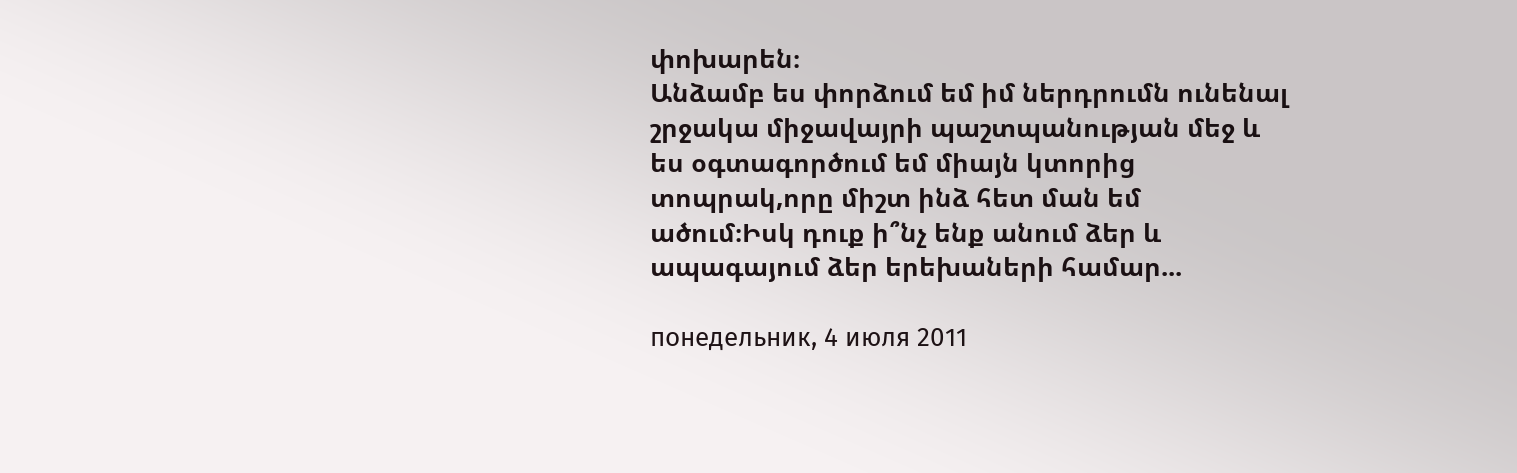փոխարեն։
Անձամբ ես փորձում եմ իմ ներդրումն ունենալ շրջակա միջավայրի պաշտպանության մեջ և ես օգտագործում եմ միայն կտորից տոպրակ,որը միշտ ինձ հետ ման եմ ածում։Իսկ դուք ի՞նչ ենք անում ձեր և ապագայում ձեր երեխաների համար...

понедельник, 4 июля 2011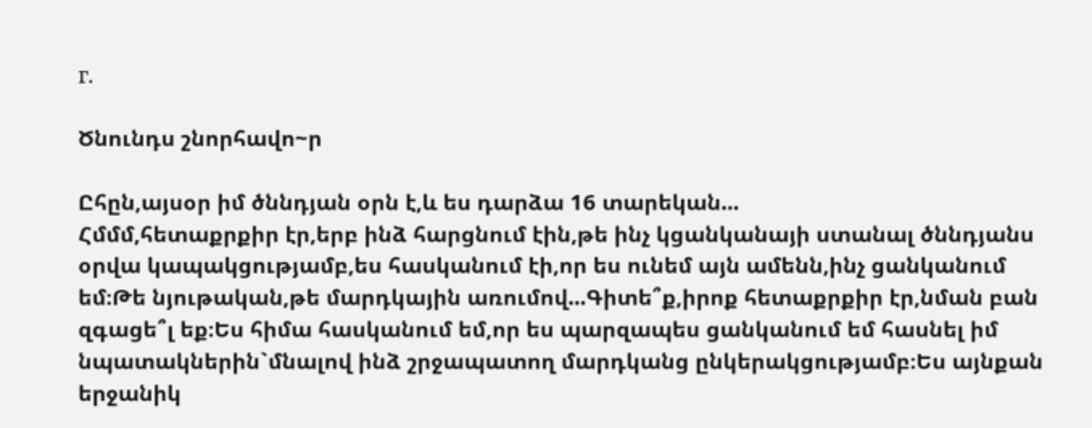г.

Ծնունդս շնորհավո~ր

Ըհըն,այսօր իմ ծննդյան օրն է,և ես դարձա 16 տարեկան...
Հմմմ,հետաքրքիր էր,երբ ինձ հարցնում էին,թե ինչ կցանկանայի ստանալ ծննդյանս օրվա կապակցությամբ,ես հասկանում էի,որ ես ունեմ այն ամենն,ինչ ցանկանում եմ։Թե նյութական,թե մարդկային առումով...Գիտե՞ք,իրոք հետաքրքիր էր,նման բան զգացե՞լ եք։Ես հիմա հասկանում եմ,որ ես պարզապես ցանկանում եմ հասնել իմ նպատակներին`մնալով ինձ շրջապատող մարդկանց ընկերակցությամբ։Ես այնքան երջանիկ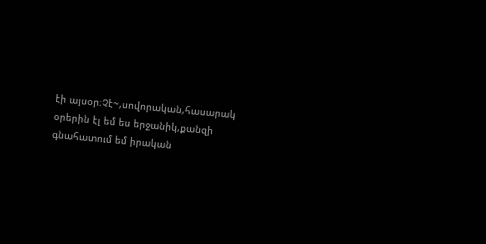էի այսօր։Չէ~,սովորական,հասարակ օրերին էլ եմ ես երջանիկ,քանզի գնահատում եմ իրական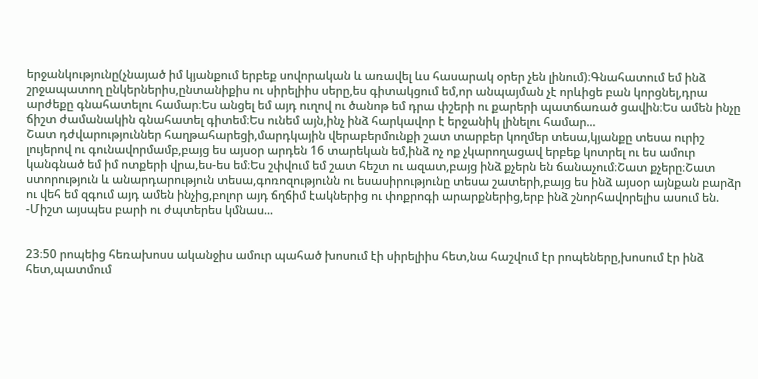երջանկությունը(չնայած իմ կյանքում երբեք սովորական և առավել ևս հասարակ օրեր չեն լինում)։Գնահատում եմ ինձ շրջապատող ընկերներիս,ընտանիքիս ու սիրելիիս սերը,ես գիտակցում եմ,որ անպայման չէ որևիցե բան կորցնել,դրա արժեքը գնահատելու համար։Ես անցել եմ այդ ուղով ու ծանոթ եմ դրա փշերի ու քարերի պատճառած ցավին։Ես ամեն ինչը ճիշտ ժամանակին գնահատել գիտեմ։Ես ունեմ այն,ինչ ինձ հարկավոր է երջանիկ լինելու համար...
Շատ դժվարություններ հաղթահարեցի,մարդկային վերաբերմունքի շատ տարբեր կողմեր տեսա,կյանքը տեսա ուրիշ լույերով ու գունավորմամբ,բայց ես այսօր արդեն 16 տարեկան եմ,ինձ ոչ ոք չկարողացավ երբեք կոտրել ու ես ամուր կանգնած եմ իմ ոտքերի վրա,ես-ես եմ։Ես շփվում եմ շատ հեշտ ու ազատ,բայց ինձ քչերն են ճանաչում։Շատ քչերը։Շատ ստորություն և անարդարություն տեսա,գոռոզությունն ու եսասիրությունը տեսա շատերի,բայց ես ինձ այսօր այնքան բարձր ու վեհ եմ զգում այդ ամեն ինչից,բոլոր այդ ճղճիմ էակներից ու փոքրոգի արարքներից,երբ ինձ շնորհավորելիս ասում են.
-Միշտ այսպես բարի ու ժպտերես կմնաս...


23։50 րոպեից հեռախոսս ականջիս ամուր պահած խոսում էի սիրելիիս հետ,նա հաշվում էր րոպեները,խոսում էր ինձ հետ,պատմում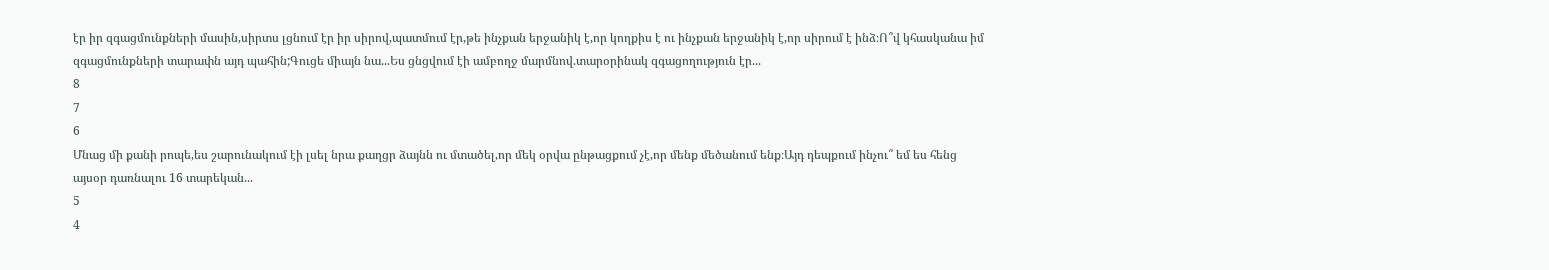էր իր զգացմունքների մասին,սիրտս լցնում էր իր սիրով,պատմում էր,թե ինչքան երջանիկ է,որ կողքիս է ու ինչքան երջանիկ է,որ սիրում է ինձ։Ո՞վ կհասկանա իմ զգացմունքների տարափն այդ պահին;Գուցե միայն նա...Ես ցնցվում էի ամբողջ մարմնով.տարօրինակ զգացողություն էր...
8
7
6
Մնաց մի քանի րոպե,ես շարունակում էի լսել նրա քաղցր ձայնն ու մտածել,որ մեկ օրվա ընթացքում չէ,որ մենք մեծանում ենք։Այդ դեպքում ինչու՞ եմ ես հենց այսօր դառնալու 16 տարեկան...
5
4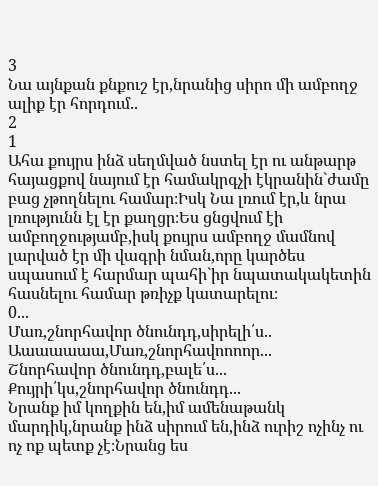3
Նա այնքան քնքուշ էր,նրանից սիրո մի ամբողջ ալիք էր հորդում..
2
1
Ահա քույրս ինձ սեղմված նստել էր ու անթարթ հայացքով նայում էր համակրգչի էկրանին`ժամը բաց չթողնելու համար։Իսկ Նա լռում էր,և նրա լռությունն էլ էր քաղցր։Ես ցնցվում էի ամբողջությամբ,իսկ քույրս ամբողջ մամնով լարված էր մի վագրի նման,որը կարծես սպասում է հարմար պահի`իր նպատակակետին հասնելու համար թռիչք կատարելու։
0...
Մառ,շնորհավոր ծնունդդ,սիրելի՛ս..
Աաաաաաա,Մառ,շնորհավոոոոր...
Շնորհավոր ծնունդդ,բալե՛ս...
Քույրի՛կս,շնորհավոր ծնունդդ...
Նրանք իմ կողքին են,իմ ամենաթանկ մարդիկ,նրանք ինձ սիրում են,ինձ ուրիշ ոչինչ ու ոչ ոք պետք չէ։Նրանց ես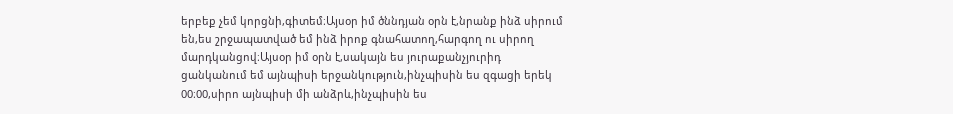երբեք չեմ կորցնի,գիտեմ։Այսօր իմ ծննդյան օրն է,նրանք ինձ սիրում են,ես շրջապատված եմ ինձ իրոք գնահատող,հարգող ու սիրող մարդկանցով։Այսօր իմ օրն է,սակայն ես յուրաքանչյուրիդ ցանկանում եմ այնպիսի երջանկություն,ինչպիսին ես զգացի երեկ 00։00,սիրո այնպիսի մի անձրև,ինչպիսին ես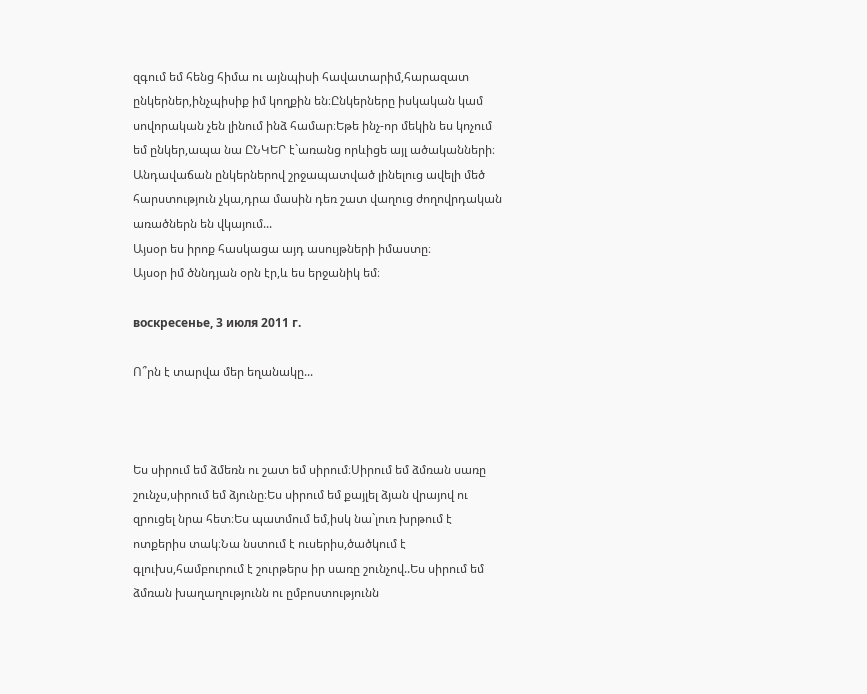զգում եմ հենց հիմա ու այնպիսի հավատարիմ,հարազատ ընկերներ,ինչպիսիք իմ կողքին են։Ընկերները իսկական կամ սովորական չեն լինում ինձ համար։Եթե ինչ-որ մեկին ես կոչում եմ ընկեր,ապա նա ԸՆԿԵՐ է`առանց որևիցե այլ ածականների։
Անդավաճան ընկերներով շրջապատված լինելուց ավելի մեծ հարստություն չկա,դրա մասին դեռ շատ վաղուց ժողովրդական առածներն են վկայում...
Այսօր ես իրոք հասկացա այդ ասույթների իմաստը։
Այսօր իմ ծննդյան օրն էր,և ես երջանիկ եմ։

воскресенье, 3 июля 2011 г.

Ո՞րն է տարվա մեր եղանակը...



Ես սիրում եմ ձմեռն ու շատ եմ սիրում։Սիրում եմ ձմռան սառը շունչս,սիրում եմ ձյունը։Ես սիրում եմ քայլել ձյան վրայով ու զրուցել նրա հետ։Ես պատմում եմ,իսկ նա`լուռ խրթում է ոտքերիս տակ։Նա նստում է ուսերիս,ծածկում է գլուխս,համբուրում է շուրթերս իր սառը շունչով..Ես սիրում եմ ձմռան խաղաղությունն ու ըմբոստությունն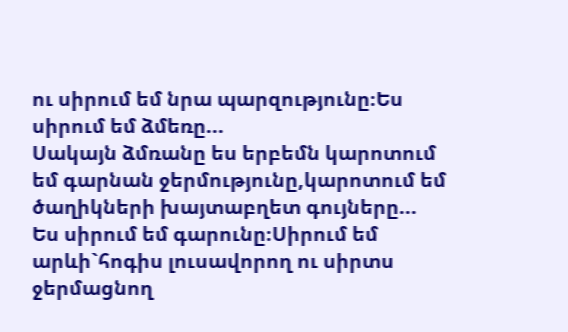ու սիրում եմ նրա պարզությունը։Ես սիրում եմ ձմեռը...
Սակայն ձմռանը ես երբեմն կարոտում եմ գարնան ջերմությունը,կարոտում եմ ծաղիկների խայտաբղետ գույները...
Ես սիրում եմ գարունը։Սիրում եմ արևի`հոգիս լուսավորող ու սիրտս ջերմացնող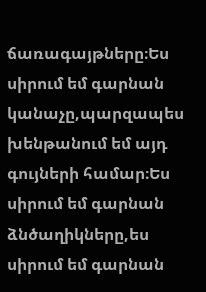ճառագայթները։Ես սիրում եմ գարնան կանաչը,պարզապես խենթանում եմ այդ գույների համար։Ես սիրում եմ գարնան ձնծաղիկները,ես սիրում եմ գարնան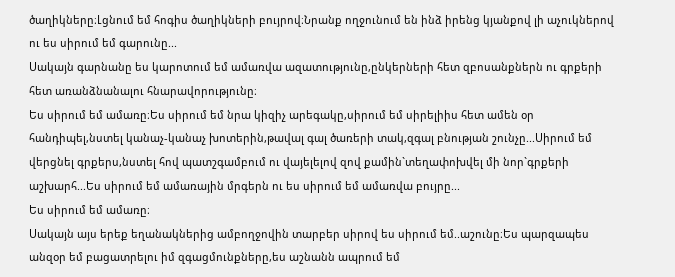ծաղիկները։Լցնում եմ հոգիս ծաղիկների բույրով։Նրանք ողջունում են ինձ իրենց կյանքով լի աչուկներով ու ես սիրում եմ գարունը...
Սակայն գարնանը ես կարոտում եմ ամառվա ազատությունը,ընկերների հետ զբոսանքներն ու գրքերի հետ առանձնանալու հնարավորությունը։
Ես սիրում եմ ամառը։Ես սիրում եմ նրա կիզիչ արեգակը,սիրում եմ սիրելիիս հետ ամեն օր հանդիպել,նստել կանաչ-կանաչ խոտերին,թավալ գալ ծառերի տակ,զգալ բնության շունչը...Սիրում եմ վերցնել գրքերս,նստել հով պատշգամբում ու վայելելով զով քամին`տեղափոխվել մի նոր`գրքերի աշխարհ...Ես սիրում եմ ամառային մրգերն ու ես սիրում եմ ամառվա բույրը...
Ես սիրում եմ ամառը։
Սակայն այս երեք եղանակներից ամբողջովին տարբեր սիրով ես սիրում եմ..աշունը։Ես պարզապես անզօր եմ բացատրելու իմ զգացմունքները,ես աշնանն ապրում եմ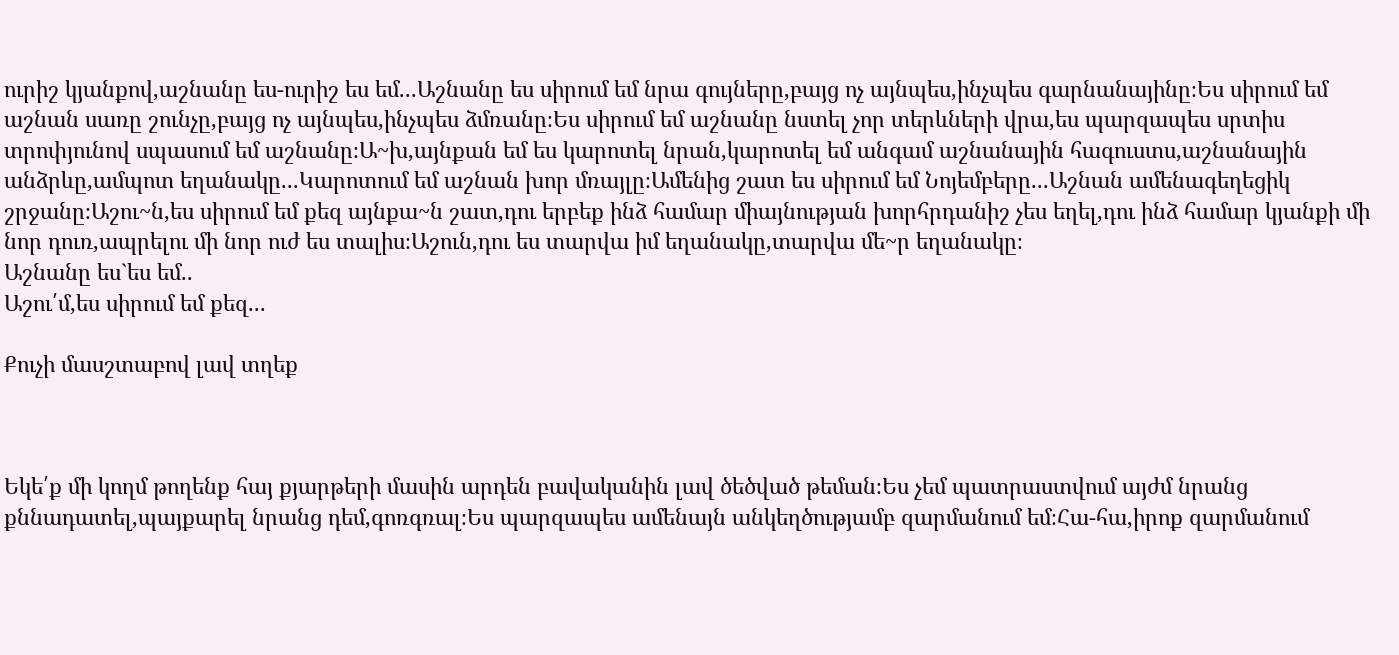ուրիշ կյանքով,աշնանը ես-ուրիշ ես եմ...Աշնանը ես սիրում եմ նրա գույները,բայց ոչ այնպես,ինչպես գարնանայինը։Ես սիրում եմ աշնան սառը շունչը,բայց ոչ այնպես,ինչպես ձմռանը։Ես սիրում եմ աշնանը նստել չոր տերևների վրա,ես պարզապես սրտիս տրոփյունով սպասում եմ աշնանը։Ա~խ,այնքան եմ ես կարոտել նրան,կարոտել եմ անգամ աշնանային հագուստս,աշնանային անձրևը,ամպոտ եղանակը...Կարոտում եմ աշնան խոր մռայլը։Ամենից շատ ես սիրում եմ Նոյեմբերը...Աշնան ամենագեղեցիկ շրջանը։Աշու~ն,ես սիրում եմ քեզ այնքա~ն շատ,դու երբեք ինձ համար միայնության խորհրդանիշ չես եղել,դու ինձ համար կյանքի մի նոր դուռ,ապրելու մի նոր ուժ ես տալիս։Աշուն,դու ես տարվա իմ եղանակը,տարվա մե~ր եղանակը։
Աշնանը ես`ես եմ..
Աշու՛մ,ես սիրում եմ քեզ...

Քուչի մասշտաբով լավ տղեք



Եկե՛ք մի կողմ թողենք հայ քյարթերի մասին արդեն բավականին լավ ծեծված թեման։Ես չեմ պատրաստվում այժմ նրանց քննադատել,պայքարել նրանց դեմ,գոռգռալ։Ես պարզապես ամենայն անկեղծությամբ զարմանում եմ։Հա-հա,իրոք զարմանում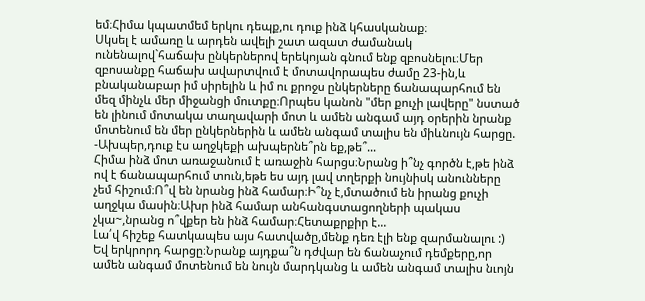եմ։Հիմա կպատմեմ երկու դեպք,ու դուք ինձ կհասկանաք։
Սկսել է ամառը և արդեն ավելի շատ ազատ ժամանակ ունենալով`հաճախ ընկերներով երեկոյան գնում ենք զբոսնելու։Մեր զբոսանքը հաճախ ավարտվում է մոտավորապես ժամը 23-ին,և բնականաբար իմ սիրելին և իմ ու քրոջս ընկերները ճանապարհում են մեզ մինչև մեր միջանցի մուտքը։Որպես կանոն "մեր քուչի լավերը" նստած են լինում մոտակա տաղավարի մոտ և ամեն անգամ այդ օրերին նրանք մոտենում են մեր ընկերներին և ամեն անգամ տալիս են միևնույն հարցը.
-Ախպեր,դուք էս աղջկեքի ախպերնե՞րն եք,թե՞...
Հիմա ինձ մոտ առաջանում է առաջին հարցս։Նրանց ի՞նչ գործն է,թե ինձ ով է ճանապարհում տուն,եթե ես այդ լավ տղերքի նույնիսկ անունները չեմ հիշում։Ո՞վ են նրանց ինձ համար։Ի՞նչ է,մտածում են իրանց քուչի աղջկա մասին։Ախր ինձ համար անհանգստացողների պակաս չկա~,նրանց ո՞վքեր են ինձ համար։Հետաքրքիր է...
Լա՛վ հիշեք հատկապես այս հատվածը,մենք դեռ էլի ենք զարմանալու :)
Եվ երկրորդ հարցը։Նրանք այդքա՞ն դժվար են ճանաչում դեմքերը,որ ամեն անգամ մոտենում են նույն մարդկանց և ամեն անգամ տալիս նւոյն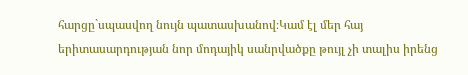հարցը`սպասվող նույն պատասխանով։Կամ էլ մեր հայ երիտասարդության նոր մոդայիկ սանրվածքը թույլ չի տալիս իրենց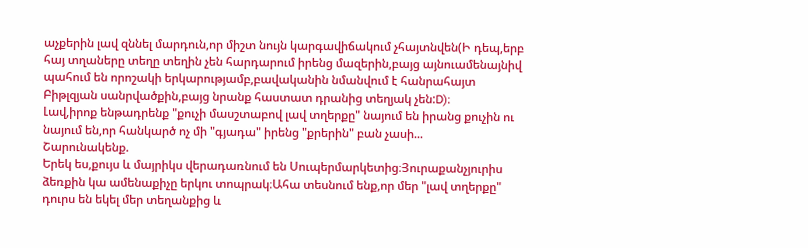աչքերին լավ զննել մարդուն,որ միշտ նույն կարգավիճակում չհայտնվեն(Ի դեպ,երբ հայ տղաները տեղը տեղին չեն հարդարում իրենց մազերին,բայց այնուամենայնիվ պահում են որոշակի երկարությամբ,բավականին նմանվում է հանրահայտ Բիթլզյան սանրվածքին,բայց նրանք հաստատ դրանից տեղյակ չեն:D)։
Լավ,իրոք ենթադրենք "քուչի մասշտաբով լավ տղերքը" նայում են իրանց քուչին ու նայում են,որ հանկարծ ոչ մի "գյադա" իրենց "քրերին" բան չասի...
Շարունակենք.
Երեկ ես,քույս և մայրիկս վերադառնում են Սուպերմարկետից։Յուրաքանչյուրիս ձեռքին կա ամենաքիչը երկու տոպրակ։Ահա տեսնում ենք,որ մեր "լավ տղերքը" դուրս են եկել մեր տեղանքից և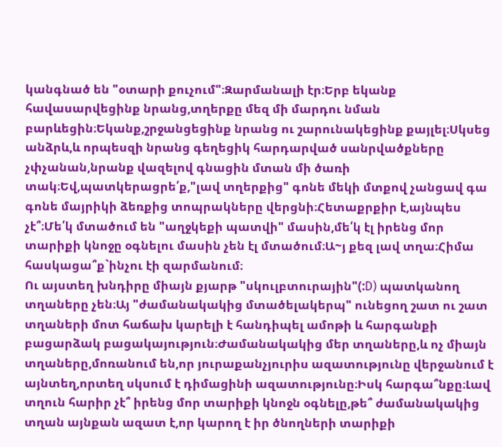կանգնած են "օտարի քուչում"։Զարմանալի էր։Երբ եկանք հավասարվեցինք նրանց,տղերքը մեզ մի մարդու նման բարևեցին։Եկանք,շրջանցեցինք նրանց ու շարունակեցինք քայլել։Սկսեց անձրև,և որպեսզի նրանց գեղեցիկ հարդարված սանրվածքները չփչանան,նրանք վազելով գնացին մտան մի ծառի տակ։Եվ,պատկերացրե՛ք,"լավ տղերքից" գոնե մեկի մտքով չանցավ գա գոնե մայրիկի ձեռքից տոպրակները վերցնի։Հետաքրքիր է,այնպես չէ՞։Մե՛կ մտածում են "աղջկեքի պատվի" մասին,մե՛կ էլ իրենց մոր տարիքի կնոջը օգնելու մասին չեն էլ մտածում։Ա~յ քեզ լավ տղա։Հիմա հասկացա՞ք`ինչու էի զարմանում։
Ու այստեղ խնդիրը միայն քյարթ "սկուլբտուրային"(:D) պատկանող տղաները չեն։Այ "ժամանակակից մտածելակերպ" ունեցող շատ ու շատ տղաների մոտ հաճախ կարելի է հանդիպել ամոթի և հարգանքի բացարձակ բացակայություն։Ժամանակակից մեր տղաները,և ոչ միայն տղաները,մոռանում են,որ յուրաքանչյուրիս ազատությունը վերջանում է այնտեղ,որտեղ սկսում է դիմացինի ազատությունը։Իսկ հարգա՞նքը։Լավ տղուն հարիր չէ՞ իրենց մոր տարիքի կնոջն օգնելը,թե՞ ժամանակակից տղան այնքան ազատ է,որ կարող է իր ծնողների տարիքի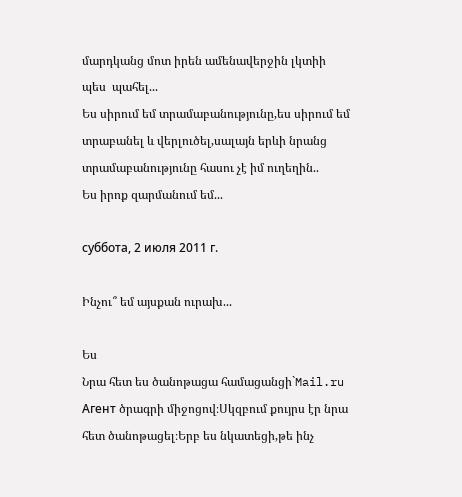մարդկանց մոտ իրեն ամենավերջին լկտիի պես  պահել...
Ես սիրում եմ տրամաբանությունը,ես սիրում եմ տրաբանել և վերլուծել,սալայն երևի նրանց տրամաբանությունը հասու չէ իմ ուղեղին..
Ես իրոք զարմանում եմ...

суббота, 2 июля 2011 г.

Ինչու՞ եմ այսքան ուրախ...

Ես
Նրա հետ ես ծանոթացա համացանցի`Mail.ru Агент ծրագրի միջոցով։Սկզբում քույրս էր նրա հետ ծանոթացել։Երբ ես նկատեցի,թե ինչ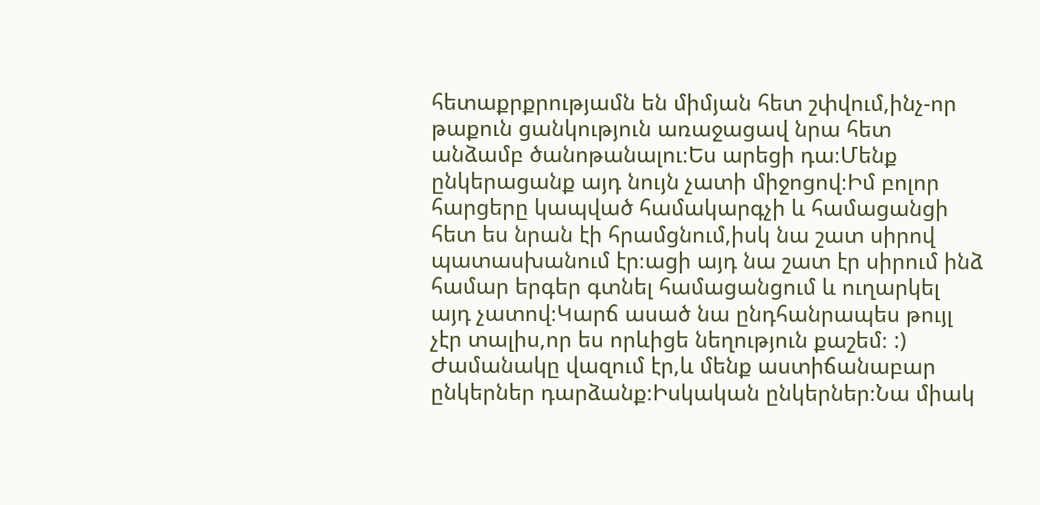հետաքրքրությամն են միմյան հետ շփվում,ինչ-որ թաքուն ցանկություն առաջացավ նրա հետ անձամբ ծանոթանալու։Ես արեցի դա։Մենք ընկերացանք այդ նույն չատի միջոցով։Իմ բոլոր հարցերը կապված համակարգչի և համացանցի հետ ես նրան էի հրամցնում,իսկ նա շատ սիրով պատասխանում էր։ացի այդ նա շատ էր սիրում ինձ համար երգեր գտնել համացանցում և ուղարկել այդ չատով։Կարճ ասած նա ընդհանրապես թույլ չէր տալիս,որ ես որևիցե նեղություն քաշեմ։ :) Ժամանակը վազում էր,և մենք աստիճանաբար ընկերներ դարձանք։Իսկական ընկերներ։Նա միակ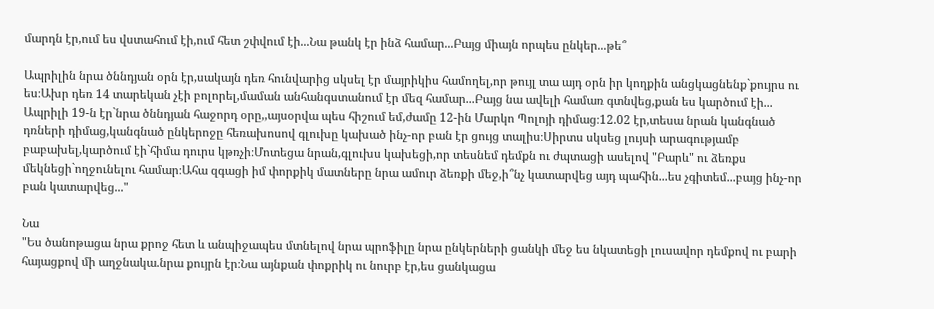մարդն էր,ում ես վստահում էի,ում հետ շփվում էի...Նա թանկ էր ինձ համար...Բայց միայն որպես ընկեր...թե՞

Ապրիլին նրա ծննդյան օրն էր,սակայն դեռ հունվարից սկսել էր մայրիկիս համողել,որ թույլ տա այդ օրն իր կողքին անցկացնենք`քույրս ու ես։Ախր դեռ 14 տարեկան չէի բոլորել,մաման անհանգստանում էր մեզ համար...Բայց նա ավելի համառ գտնվեց,քան ես կարծում էի...
Ապրիլի 19-ն էր`նրա ծննդյան հաջորդ օրը,,այսօրվա պես հիշում եմ,ժամը 12-ին Մարկո Պոլոյի դիմաց։12.02 էր,տեսա նրան կանգնած դռների դիմաց,կանգնած ընկերոջը հեռախոսով գլուխը կախած ինչ-որ բան էր ցույց տալիս։Սիրտս սկսեց լույսի արագությամբ բաբախել,կարծում էի`հիմա դուրս կթռչի։Մոտեցա նրան,գլուխս կախեցի,որ տեսնեմ դեմքն ու ժպտացի ասելով "Բարև" ու ձեռքս մեկնեցի`ողջունելու համար։Ահա զգացի իմ փորքիկ մատները նրա ամուր ձեռքի մեջ,ի՞նչ կատարվեց այդ պահին...ես չգիտեմ...բայց ինչ-որ բան կատարվեց..."

Նա
"Ես ծանոթացա նրա քրոջ հետ և անպիջապես մտնելով նրա պրոֆիլը նրա ընկերների ցանկի մեջ ես նկատեցի լուսավոր դեմքով ու բարի հայացքով մի աղջնակա.նրա քույրն էր։Նա այնքան փոքրիկ ու նուրբ էր,ես ցանկացա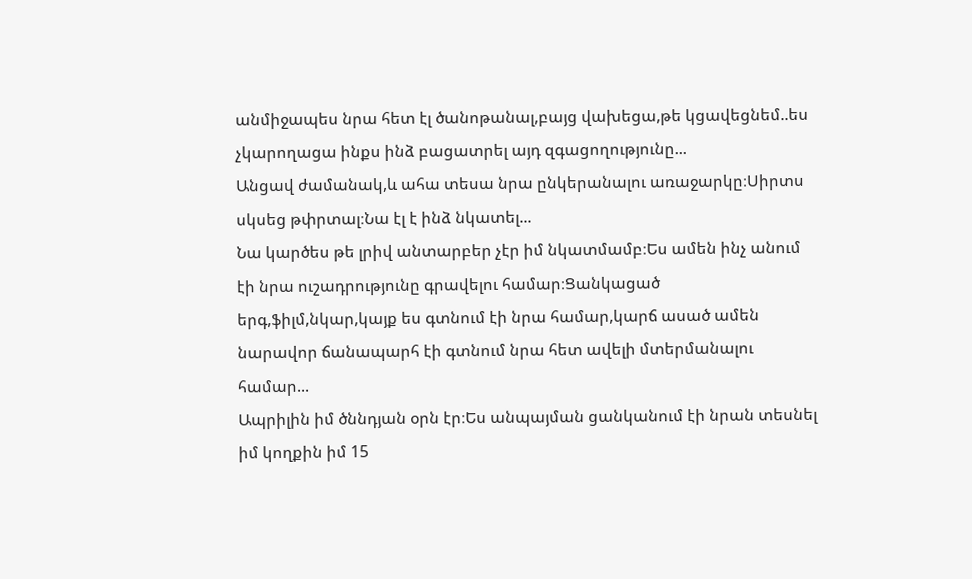անմիջապես նրա հետ էլ ծանոթանալ,բայց վախեցա,թե կցավեցնեմ..ես չկարողացա ինքս ինձ բացատրել այդ զգացողությունը...
Անցավ ժամանակ,և ահա տեսա նրա ընկերանալու առաջարկը։Սիրտս սկսեց թփրտալ։Նա էլ է ինձ նկատել...
Նա կարծես թե լրիվ անտարբեր չէր իմ նկատմամբ։Ես ամեն ինչ անում էի նրա ուշադրությունը գրավելու համար։Ցանկացած երգ,ֆիլմ,նկար,կայք ես գտնում էի նրա համար,կարճ ասած ամեն նարավոր ճանապարհ էի գտնում նրա հետ ավելի մտերմանալու համար...
Ապրիլին իմ ծննդյան օրն էր։Ես անպայման ցանկանում էի նրան տեսնել իմ կողքին իմ 15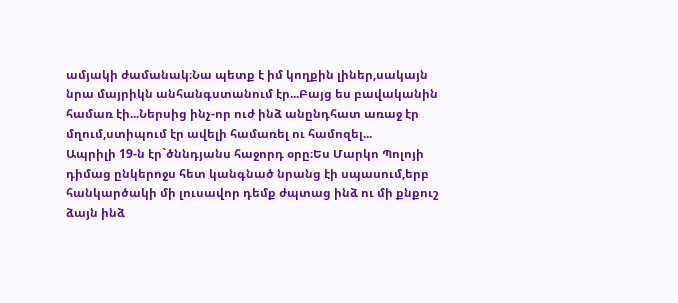ամյակի ժամանակ։Նա պետք է իմ կողքին լիներ,սակայն նրա մայրիկն անհանգստանում էր...Բայց ես բավականին համառ էի...Ներսից ինչ-որ ուժ ինձ անընդհատ առաջ էր մղում,ստիպում էր ավելի համառել ու համոզել...
Ապրիլի 19-ն էր`ծննդյանս հաջորդ օրը։Ես Մարկո Պոլոյի դիմաց ընկերոջս հետ կանգնած նրանց էի սպասում,երբ հանկարծակի մի լուսավոր դեմք ժպտաց ինձ ու մի քնքուշ ձայն ինձ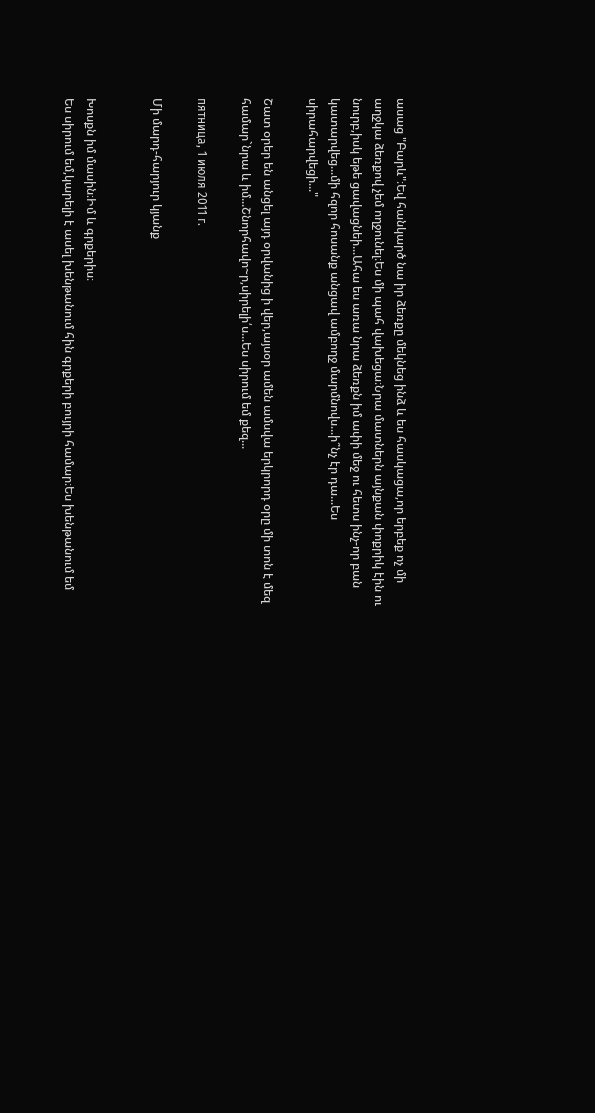ասաց "Բարև"։Եվ հանկարծ նա իր ձեռքը մեկնեց ինձ և ես հասկացա,որ երբեք ոչ մի աղջկա ձեռքով չեմ ողջունել։Ես մի պահ վախեցա։Նրա մատներն այնքան փոքրիկ էին ու նուրբ,իսկ եթե ցավացնեի...Ահա ես առա նրա ձեռքն իմ ափի մեջ ու հետս ինչ-որ բան կատարվեց...մի հզոր հոսանք անցավ ամբողջ մարմնովս...ի՞նչ էր դա...Ես սիրահարվեցի..."

Շատ օրեր են անցել այդ օրվանից ի վեր,այսօր ամեն ամսվա երկրորդ օրը մի տոն է մեզ համար`նրա և իմ...Շնորհավո~ր,սիրելի՛ս...Ես սիրում եմ քեզ...

пятница, 1 июля 2011 г.

Մի մարդ-հարյուր կյանք


Խոսքն իմ մասին։Իմ և գրքերիս։
Ես սիրում եմ,կարելի է ասել խենթանում հին գրքերի բույրի համար։Ես խենթանում եմ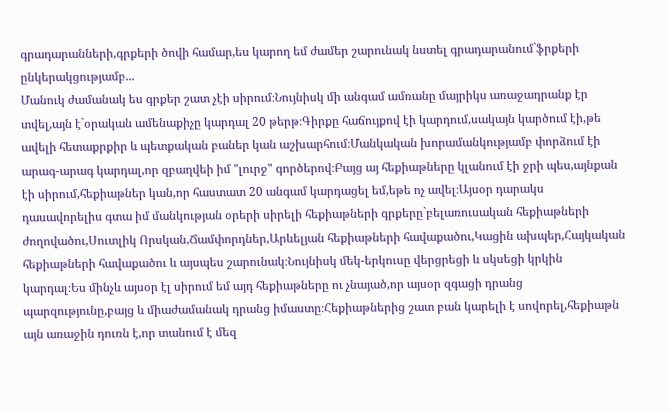գրադարանների,գրքերի ծովի համար,ես կարող եմ ժամեր շարունակ նստել գրադարանում`ֆրքերի ընկերակցությամբ...
Մանուկ ժամանակ ես գրքեր շատ չէի սիրում։Նույնիսկ մի անգամ ամռանը մայրիկս առաջադրանք էր տվել,այն է`օրական ամենաքիչը կարդալ 20 թերթ։Գիրքը հաճույքով էի կարդում,սակայն կարծում էի,թե ավելի հետաքրքիր և պետքական բաներ կան աշխարհում։Մանկական խորամանկությամբ փորձում էի արագ-արագ կարդալ,որ զբաղվեի իմ "լուրջ" գործերով։Բայց այ հեքիաթները կլանում էի ջրի պես,այնքան էի սիրում,հեքիաթներ կան,որ հաստատ 20 անգամ կարդացել եմ,եթե ոչ ավել։Այսօր դարակս դասավորելիս գտա իմ մանկության օրերի սիրելի հեքիաթների գրքերը`բելառուսական հեքիաթների ժողովածու,Սուտլիկ Որսկան,Ճամփորդներ,Արևելյան հեքիաթների հավաքածու,Կացին ախպեր,Հայկական հեքիաթների հավաքածու և այսպես շարունակ։Նույնիսկ մեկ-երկուսը վերցրեցի և սկսեցի կրկին կարդալ։Ես մինչև այսօր էլ սիրում եմ այդ հեքիաթները ու չնայած,որ այսօր զգացի դրանց պարզությունը,բայց և միաժամանակ դրանց իմաստը։Հեքիաթներից շատ բան կարելի է սովորել,հեքիաթն այն առաջին դուռն է,որ տանում է մեզ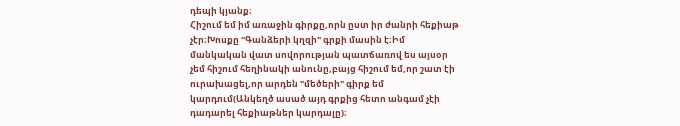դեպի կյանք։
Հիշում եմ իմ առաջին գիրքը,որն ըստ իր ժանրի հեքիաթ չէր։Խոսքը "Գանձերի կղզի" գրքի մասին է։Իմ մանկական վատ սովորության պատճառով ես այսօր չեմ հիշում հեղինակի անունը,բայց հիշում եմ,որ շատ էի ուրախացել,որ արդեն "մեծերի" գիրք եմ կարդում(Անկեղծ ասած այդ գրքից հետո անգամ չէի դադարել հեքիաթներ կարդալը)։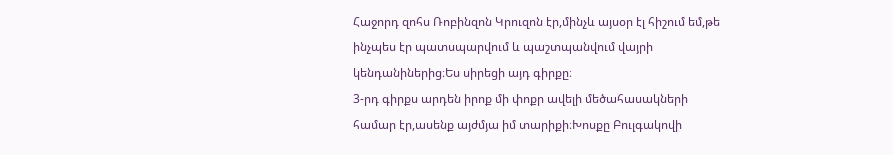Հաջորդ զոհս Ռոբինզոն Կրուզոն էր,մինչև այսօր էլ հիշում եմ,թե ինչպես էր պատսպարվում և պաշտպանվում վայրի կենդանիներից։Ես սիրեցի այդ գիրքը։
3-րդ գիրքս արդեն իրոք մի փոքր ավելի մեծահասակների համար էր,ասենք այժմյա իմ տարիքի։Խոսքը Բուլգակովի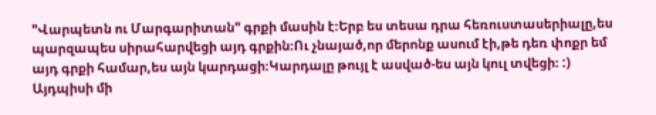"Վարպետն ու Մարգարիտան" գրքի մասին է։Երբ ես տեսա դրա հեռուստասերիալը,ես պարզապես սիրահարվեցի այդ գրքին։Ու չնայած,որ մերոնք ասում էի,թե դեռ փոքր եմ այդ գրքի համար,ես այն կարդացի։Կարդալը թույլ է ասված-ես այն կուլ տվեցի։ :)
Այդպիսի մի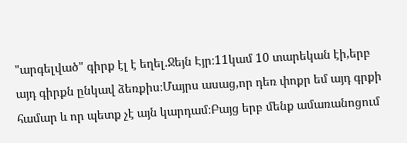"արգելված" գիրք էլ է եղել.Ջեյն Էյր։11կամ 10 տարեկան էի,երբ այդ գիրքն ընկավ ձեռքիս։Մայրս ասաց,որ դեռ փոքր եմ այդ գրքի համար և որ պետք չէ այն կարդամ։Բայց երբ մենք ամառանոցում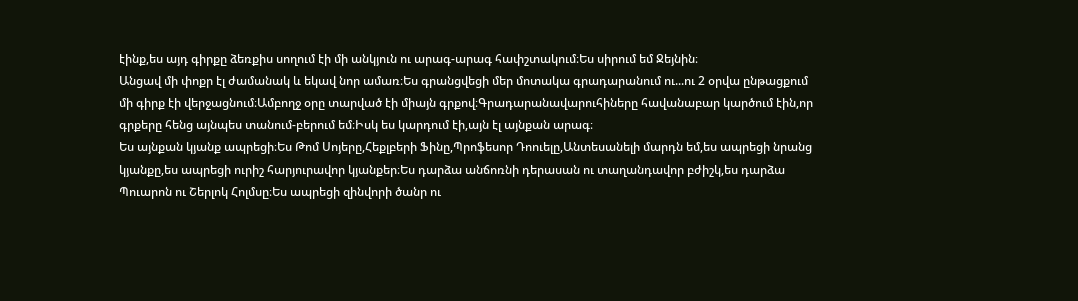էինք,ես այդ գիրքը ձեռքիս սողում էի մի անկյուն ու արագ-արագ հափշտակում։Ես սիրում եմ Ջեյնին։
Անցավ մի փոքր էլ ժամանակ և եկավ նոր ամառ։Ես գրանցվեցի մեր մոտակա գրադարանում ու...ու 2 օրվա ընթացքում մի գիրք էի վերջացնում։Ամբողջ օրը տարված էի միայն գրքով։Գրադարանավարուհիները հավանաբար կարծում էին,որ գրքերը հենց այնպես տանում-բերում եմ։Իսկ ես կարդում էի,այն էլ այնքան արագ։
Ես այնքան կյանք ապրեցի։Ես Թոմ Սոյերը,Հեքլբերի Ֆինը,Պրոֆեսոր Դոուելը,Անտեսանելի մարդն եմ,ես ապրեցի նրանց կյանքը,ես ապրեցի ուրիշ հարյուրավոր կյանքեր։Ես դարձա անճոռնի դերասան ու տաղանդավոր բժիշկ,ես դարձա Պուարոն ու Շերլոկ Հոլմսը։Ես ապրեցի զինվորի ծանր ու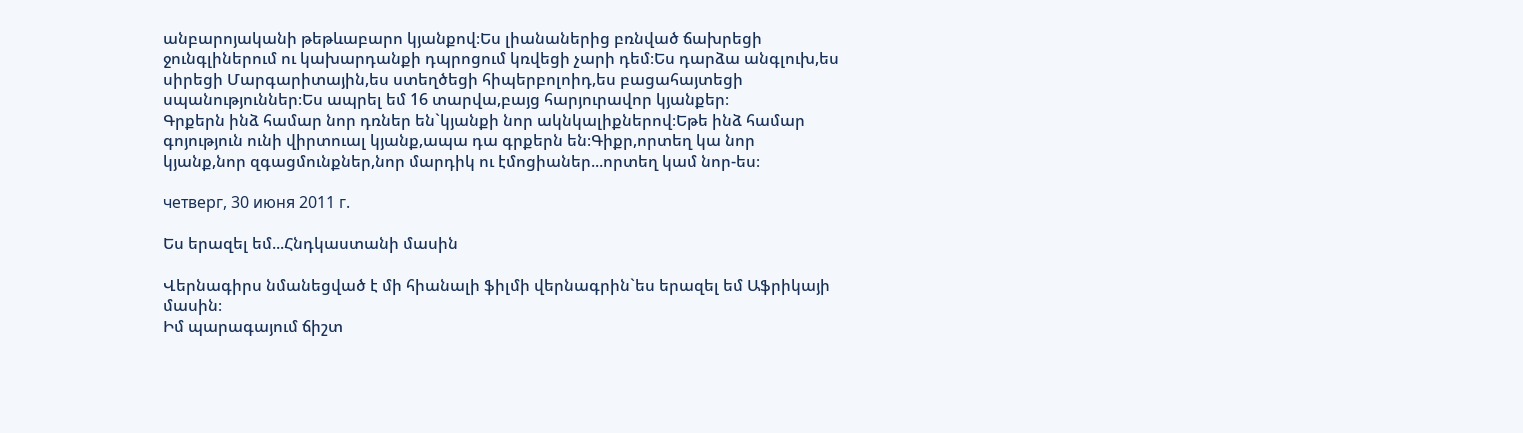անբարոյականի թեթևաբարո կյանքով։Ես լիանաներից բռնված ճախրեցի ջունգլիներում ու կախարդանքի դպրոցում կռվեցի չարի դեմ։Ես դարձա անգլուխ,ես սիրեցի Մարգարիտային,ես ստեղծեցի հիպերբոլոիդ,ես բացահայտեցի սպանություններ։Ես ապրել եմ 16 տարվա,բայց հարյուրավոր կյանքեր։
Գրքերն ինձ համար նոր դռներ են`կյանքի նոր ակնկալիքներով։Եթե ինձ համար գոյություն ունի վիրտուալ կյանք,ապա դա գրքերն են։Գիքր,որտեղ կա նոր կյանք,նոր զգացմունքներ,նոր մարդիկ ու էմոցիաներ...որտեղ կամ նոր-ես։

четверг, 30 июня 2011 г.

Ես երազել եմ...Հնդկաստանի մասին

Վերնագիրս նմանեցված է մի հիանալի ֆիլմի վերնագրին`ես երազել եմ Աֆրիկայի մասին։
Իմ պարագայում ճիշտ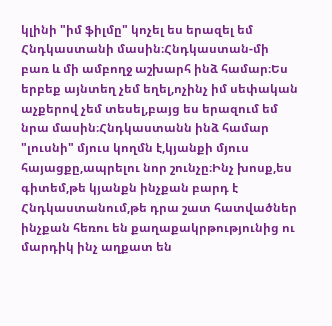կլինի "իմ ֆիլմը" կոչել ես երազել եմ Հնդկաստանի մասին։Հնդկաստան-մի բառ և մի ամբողջ աշխարհ ինձ համար։Ես երբեք այնտեղ չեմ եղել,ոչինչ իմ սեփական աչքերով չեմ տեսել,բայց ես երազում եմ նրա մասին։Հնդկաստանն ինձ համար "լուսնի" մյուս կողմն է,կյանքի մյուս հայացքը,ապրելու նոր շունչը։Ինչ խոսք,ես գիտեմ,թե կյանքն ինչքան բարդ է Հնդկաստանում,թե դրա շատ հատվածներ ինչքան հեռու են քաղաքակրթությունից ու մարդիկ ինչ աղքատ են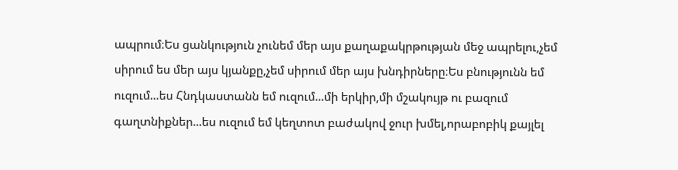ապրում։Ես ցանկություն չունեմ մեր այս քաղաքակրթության մեջ ապրելու,չեմ սիրում ես մեր այս կյանքը,չեմ սիրում մեր այս խնդիրները։Ես բնությունն եմ ուզում...ես Հնդկաստանն եմ ուզում...մի երկիր,մի մշակույթ ու բազում գաղտնիքներ...ես ուզում եմ կեղտոտ բաժակով ջուր խմել,որաբոբիկ քայլել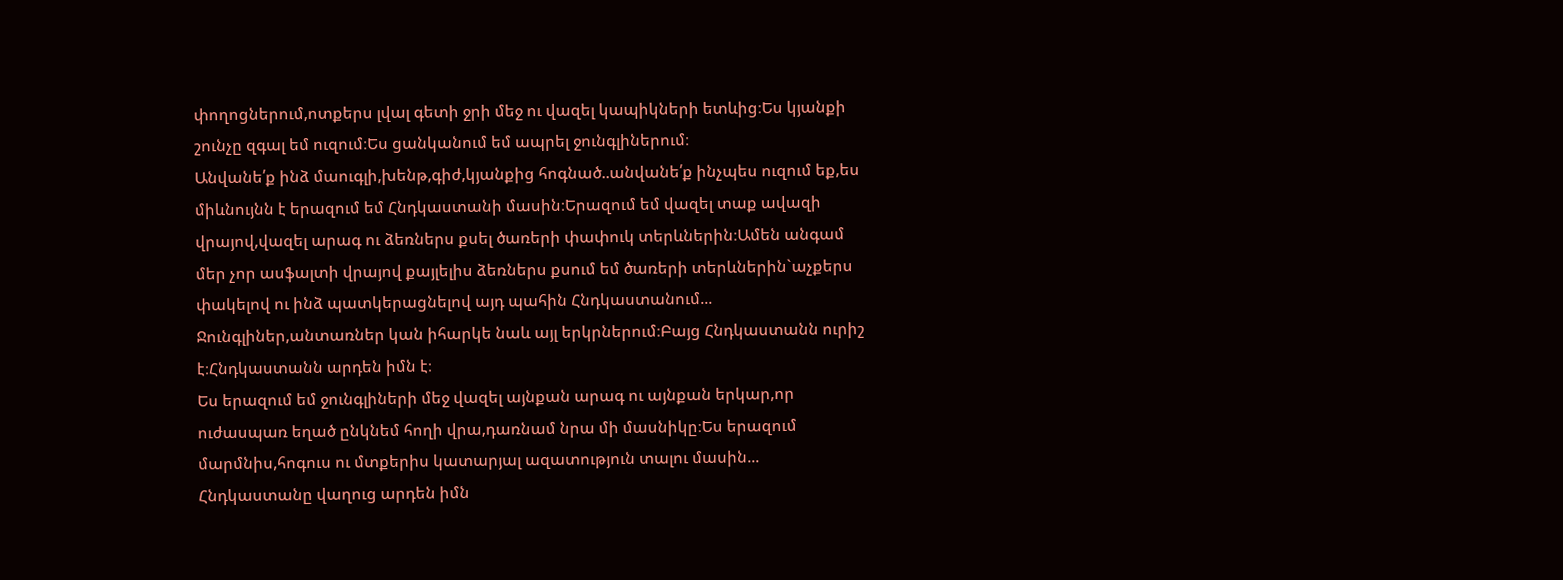փողոցներում,ոտքերս լվալ գետի ջրի մեջ ու վազել կապիկների ետևից։Ես կյանքի շունչը զգալ եմ ուզում։Ես ցանկանում եմ ապրել ջունգլիներում։
Անվանե՛ք ինձ մաուգլի,խենթ,գիժ,կյանքից հոգնած..անվանե՛ք ինչպես ուզում եք,ես միևնույնն է երազում եմ Հնդկաստանի մասին։Երազում եմ վազել տաք ավազի վրայով,վազել արագ ու ձեռներս քսել ծառերի փափուկ տերևներին։Ամեն անգամ մեր չոր ասֆալտի վրայով քայլելիս ձեռներս քսում եմ ծառերի տերևներին`աչքերս փակելով ու ինձ պատկերացնելով այդ պահին Հնդկաստանում...
Ջունգլիներ,անտառներ կան իհարկե նաև այլ երկրներում։Բայց Հնդկաստանն ուրիշ է։Հնդկաստանն արդեն իմն է։
Ես երազում եմ ջունգլիների մեջ վազել այնքան արագ ու այնքան երկար,որ ուժասպառ եղած ընկնեմ հողի վրա,դառնամ նրա մի մասնիկը։Ես երազում մարմնիս,հոգուս ու մտքերիս կատարյալ ազատություն տալու մասին...
Հնդկաստանը վաղուց արդեն իմն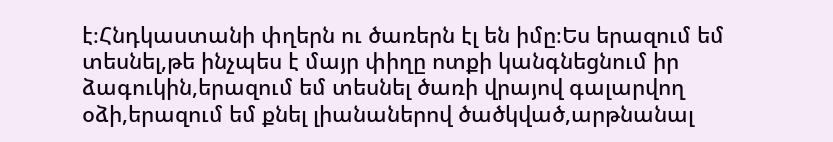է։Հնդկաստանի փղերն ու ծառերն էլ են իմը։Ես երազում եմ տեսնել,թե ինչպես է մայր փիղը ոտքի կանգնեցնում իր ձագուկին,երազում եմ տեսնել ծառի վրայով գալարվող օձի,երազում եմ քնել լիանաներով ծածկված,արթնանալ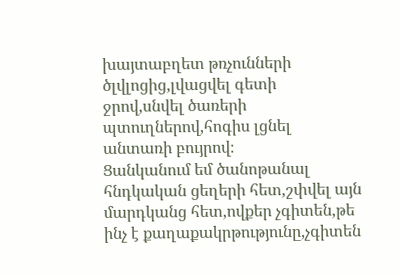խայտաբղետ թռչունների ծլվլոցից,լվացվել գետի ջրով,սնվել ծառերի պտուղներով,հոգիս լցնել անտառի բույրով։
Ցանկանում եմ ծանոթանալ հնդկական ցեղերի հետ,շփվել այն մարդկանց հետ,ովքեր չգիտեն,թե ինչ է քաղաքակրթությունը,չգիտեն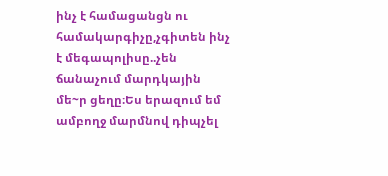ինչ է համացանցն ու համակարգիչը,չգիտեն ինչ է մեգապոլիսը..չեն ճանաչում մարդկային մե~ր ցեղը։Ես երազում եմ ամբողջ մարմնով դիպչել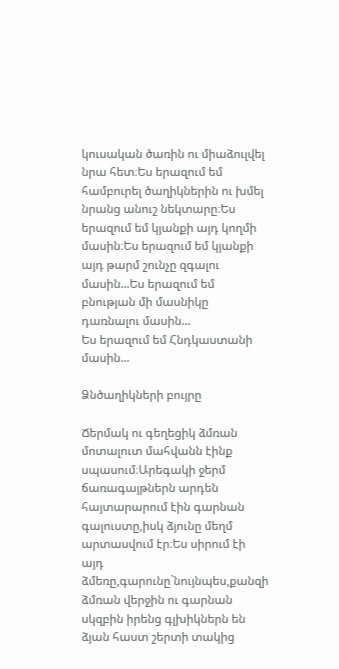կուսական ծառին ու միաձուլվել նրա հետ։Ես երազում եմ համբուրել ծաղիկներին ու խմել նրանց անուշ նեկտարը։Ես երազում եմ կյանքի այդ կողմի մասին։Ես երազում եմ կյանքի այդ թարմ շունչը զգալու մասին...Ես երազում եմ բնության մի մասնիկը դառնալու մասին...
Ես երազում եմ Հնդկաստանի մասին...

Ձնծաղիկների բույրը

Ճերմակ ու գեղեցիկ ձմռան մոտալուտ մահվանն էինք սպասում։Արեգակի ջերմ ճառագայթներն արդեն հայտարարում էին գարնան գալուստը,իսկ ձյունը մեղմ արտասվում էր։Ես սիրում էի այդ ձմեռը,գարունը`նույնպես,քանզի ձմռան վերջին ու գարնան սկզբին իրենց գլխիկներն են ձյան հաստ շերտի տակից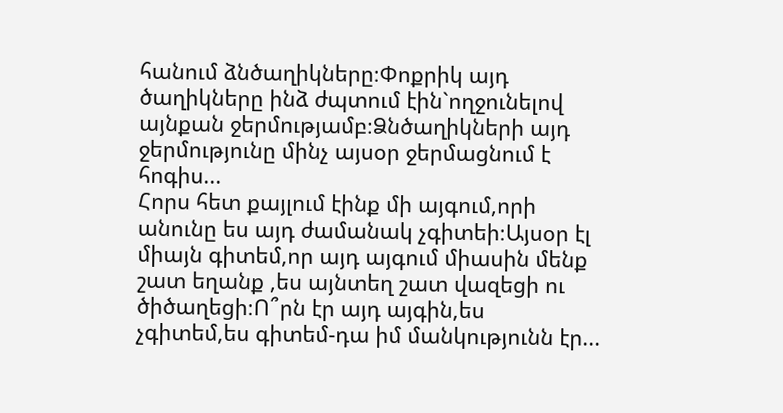հանում ձնծաղիկները։Փոքրիկ այդ ծաղիկները ինձ ժպտում էին`ողջունելով այնքան ջերմությամբ։Ձնծաղիկների այդ ջերմությունը մինչ այսօր ջերմացնում է հոգիս...
Հորս հետ քայլում էինք մի այգում,որի անունը ես այդ ժամանակ չգիտեի։Այսօր էլ միայն գիտեմ,որ այդ այգում միասին մենք շատ եղանք ,ես այնտեղ շատ վազեցի ու ծիծաղեցի։Ո՞րն էր այդ այգին,ես չգիտեմ,ես գիտեմ-դա իմ մանկությունն էր...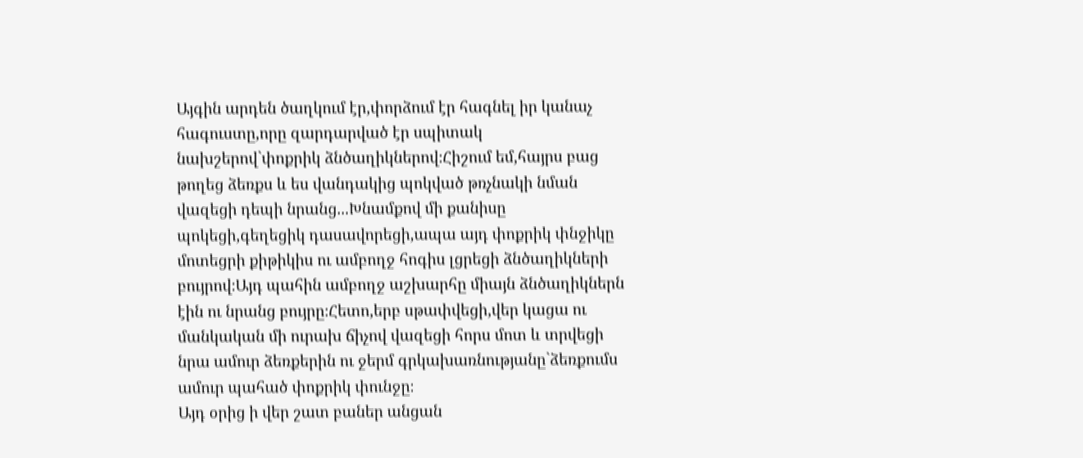Այգին արդեն ծաղկում էր,փորձում էր հագնել իր կանաչ հագուստը,որը զարդարված էր սպիտակ նախշերով`փոքրիկ ձնծաղիկներով։Հիշում եմ,հայրս բաց թողեց ձեռքս և ես վանդակից պոկված թռչնակի նման վազեցի դեպի նրանց...Խնամքով մի քանիսը պոկեցի,գեղեցիկ դասավորեցի,ապա այդ փոքրիկ փնջիկը մոտեցրի քիթիկիս ու ամբողջ հոգիս լցրեցի ձնծաղիկների բույրով։Այդ պահին ամբողջ աշխարհը միայն ձնծաղիկներն էին ու նրանց բույրը։Հետո,երբ սթափվեցի,վեր կացա ու մանկական մի ուրախ ճիչով վազեցի հորս մոտ և տրվեցի նրա ամուր ձեռքերին ու ջերմ գրկախառնությանը`ձեռքումս ամուր պահած փոքրիկ փունջը։
Այդ օրից ի վեր շատ բաներ անցան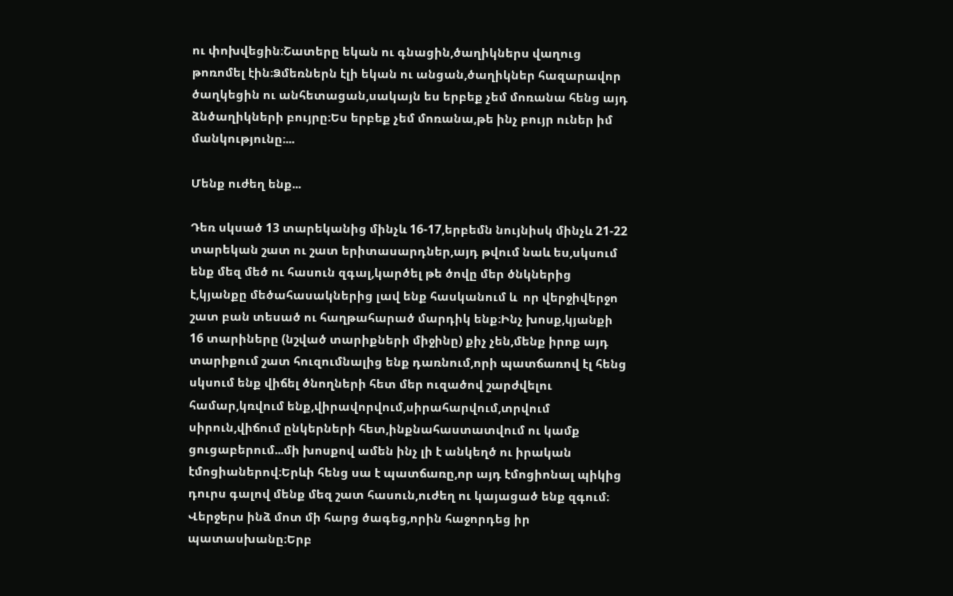ու փոխվեցին։Շատերը եկան ու գնացին,ծաղիկներս վաղուց թոռոմել էին։Ձմեռներն էլի եկան ու անցան,ծաղիկներ հազարավոր ծաղկեցին ու անհետացան,սակայն ես երբեք չեմ մոռանա հենց այդ ձնծաղիկների բույրը։Ես երբեք չեմ մոռանա,թե ինչ բույր ուներ իմ մանկությունը։...

Մենք ուժեղ ենք...

Դեռ սկսած 13 տարեկանից մինչև 16-17,երբեմն նույնիսկ մինչև 21-22 տարեկան շատ ու շատ երիտասարդներ,այդ թվում նաև ես,սկսում ենք մեզ մեծ ու հասուն զգալ,կարծել թե ծովը մեր ծնկներից է,կյանքը մեծահասակներից լավ ենք հասկանում և  որ վերջիվերջո շատ բան տեսած ու հաղթահարած մարդիկ ենք։Ինչ խոսք,կյանքի 16 տարիները (նշված տարիքների միջինը) քիչ չեն,մենք իրոք այդ տարիքում շատ հուզումնալից ենք դառնում,որի պատճառով էլ հենց սկսում ենք վիճել ծնողների հետ մեր ուզածով շարժվելու համար,կռվում ենք,վիրավորվում,սիրահարվում,տրվում սիրուն,վիճում ընկերների հետ,ինքնահաստատվում ու կամք ցուցաբերում...մի խոսքով ամեն ինչ լի է անկեղծ ու իրական էմոցիաներով։Երևի հենց սա է պատճառը,որ այդ էմոցիոնալ պիկից դուրս գալով մենք մեզ շատ հասուն,ուժեղ ու կայացած ենք զգում։
Վերջերս ինձ մոտ մի հարց ծագեց,որին հաջորդեց իր պատասխանը։Երբ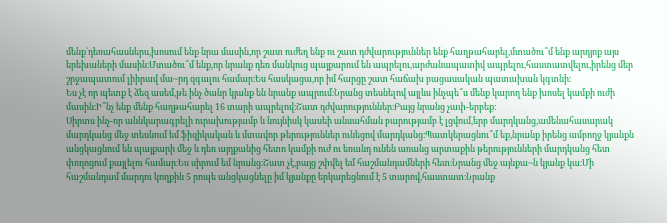մենք`դեռահասներս,խոսում ենք նրա մասին,որ շատ ուժեղ ենք ու շատ դժվարություններ ենք հաղթահարել,մտածու՞մ ենք արդյոք այս երեխաների մասին։Մտածու՞մ ենք,որ նրանք դեռ մանկուց պայքարում են ապրելու,արժանապատիվ ապրելու,հաստատվելու,իրենց մեր շրջապատում լիիրավ մա~րդ զգալու համար։Ես հասկացա,որ իմ հարցը շատ հաճախ բացասական պատախան կգտնի։
Ես չէ որ պետք է ձեզ ասեմ,թե ինչ ծանր կյանք են նրանք ապրում։Նրանց տեսնելով այլևս ինչպե՞ս մենք կարող ենք խոսել կամքի ուժի մասին։Ի՞նչ ենք մենք հաղթահարել 16 տարի ապրելով։Շատ դժվարություններ։Բայց նրանց չափ-երբեք։
Սիրտս ինչ-որ աննկարագրելի ուրախությամբ և նույնիսկ կասեի անսահման բարությամբ է լցվում,երբ մարդկանց,ամենահասարակ մարդկանց մեջ տեսնում եմ ֆիզիկական և մտավոր թերություններ ունեցով մարդկանց։Պատկերացնու՞մ եք,նրանք իրենց ամբողջ կյանքն անցկացնում են պայքարի մեջ և դեռ այդքանից հետո կամքի ուժ ու եռանդ ունեն առանց արտաքին թերությունների մարդկանց հետ փողոցում քայլելու համար։Ես սիրում եմ նրանց։Շատ չէ,բայց շփվել եմ հաշմանդամների հետ։Նրանց մեջ այնքա~ն կյանք կա։Մի հաշմանդամ մարդու կողքին 5 րոպե անցկացնելը իմ կյանքը երկարեցնում է 5 տարով,հաստատ։Նրանք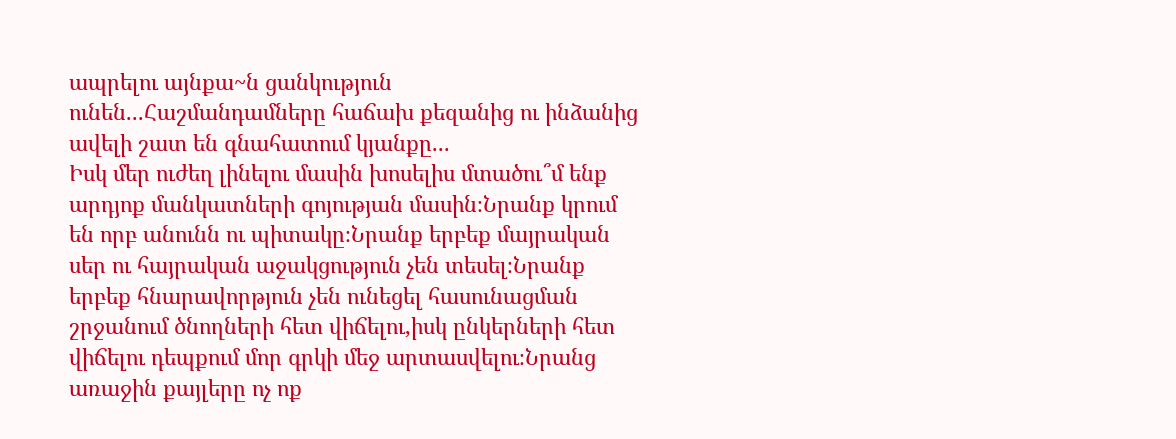ապրելու այնքա~ն ցանկություն ունեն...Հաշմանդամները հաճախ քեզանից ու ինձանից ավելի շատ են գնահատում կյանքը...
Իսկ մեր ուժեղ լինելու մասին խոսելիս մտածու՞մ ենք արդյոք մանկատների գոյության մասին։Նրանք կրում են որբ անունն ու պիտակը։Նրանք երբեք մայրական սեր ու հայրական աջակցություն չեն տեսել։Նրանք երբեք հնարավորթյուն չեն ունեցել հասունացման շրջանում ծնողների հետ վիճելու,իսկ ընկերների հետ վիճելու դեպքում մոր գրկի մեջ արտասվելու։Նրանց առաջին քայլերը ոչ ոք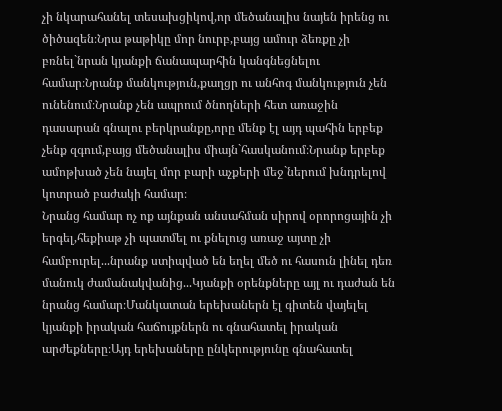չի նկարահանել տեսախցիկով,որ մեծանալիս նայեն իրենց ու ծիծազեն։Նրա թաթիկը մոր նուրբ,բայց ամուր ձեռքը չի բռնել`նրան կյանքի ճանապարհին կանգնեցնելու համար։Նրանք մանկություն,քաղցր ու անհոգ մանկություն չեն ունենում։Նրանք չեն ապրում ծնողների հետ առաջին դասարան գնալու բերկրանքը,որը մենք էլ այդ պահին երբեք չենք զգում,բայց մեծանալիս միայն`հասկանում։Նրանք երբեք ամոթխած չեն նայել մոր բարի աչքերի մեջ`ներում խնդրելով կոտրած բաժակի համար։
Նրանց համար ոչ ոք այնքան անսահման սիրով օրորոցային չի երգել,հեքիաթ չի պատմել ու քնելուց առաջ այտը չի համբուրել...նրանք ստիպված են եղել մեծ ու հասուն լինել դեռ մանուկ ժամանակվանից...Կյանքի օրենքները այլ ու դաժան են նրանց համար։Մանկատան երեխաներն էլ գիտեն վայելել կյանքի իրական հաճույքներն ու գնահատել իրական արժեքները։Այդ երեխաները ընկերությունը գնահատել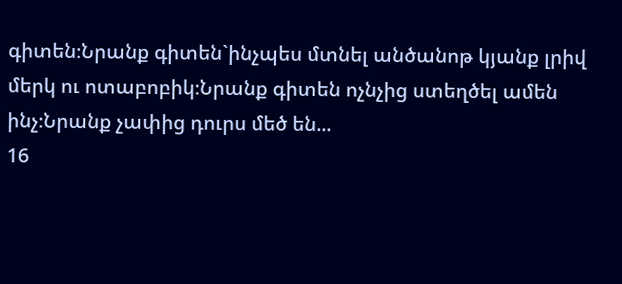գիտեն։Նրանք գիտեն`ինչպես մտնել անծանոթ կյանք լրիվ մերկ ու ոտաբոբիկ։Նրանք գիտեն ոչնչից ստեղծել ամեն ինչ։Նրանք չափից դուրս մեծ են...
16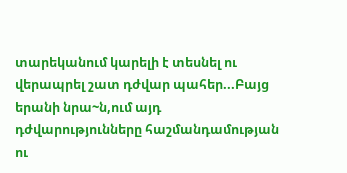տարեկանում կարելի է տեսնել ու վերապրել շատ դժվար պահեր...Բայց երանի նրա~ն,ում այդ դժվարությունները հաշմանդամության ու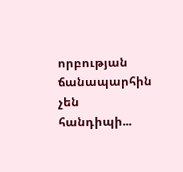որբության ճանապարհին չեն հանդիպի...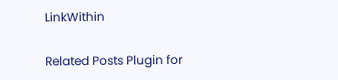LinkWithin

Related Posts Plugin for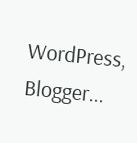WordPress, Blogger...